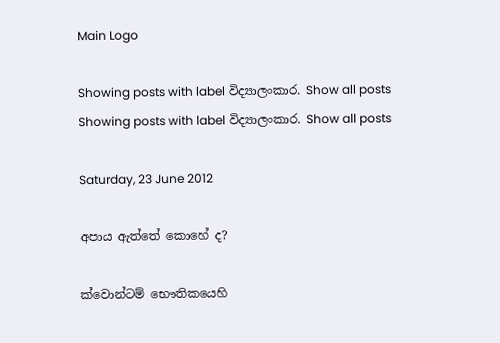Main Logo

Showing posts with label විද්‍යාලංකාර. Show all posts
Showing posts with label විද්‍යාලංකාර. Show all posts

Saturday, 23 June 2012

අපාය ඇත්තේ කොහේ ද?

ක්වොන්ටම් භෞතිකයෙහි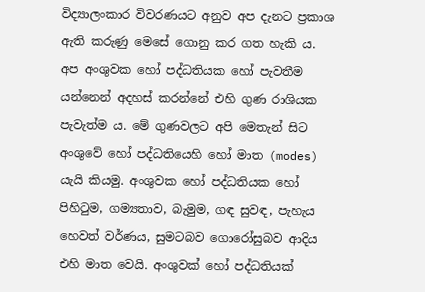විද්‍යාලංකාර විවරණයට අනුව අප දැනට ප්‍රකාශ ඇති කරුණු මෙසේ ගොනු කර ගත හැකි ය. අප අංශුවක හෝ පද්ධතියක හෝ පැවතීම යන්නෙන් අදහස් කරන්නේ එහි ගුණ රාශියක පැවැත්ම ය. මේ ගුණවලට අපි මෙතැන් සිට අංශුවේ හෝ පද්ධතියෙහි හෝ මාත (modes) යැයි කියමු. අංශුවක හෝ පද්ධතියක හෝ පිහිටුම, ගම්‍යතාව, බැමුම, ගඳ සුවඳ, පැහැය හෙවත් වර්ණය, සුමටබව ගොරෝසුබව ආදිය එහි මාත වෙයි. අංශුවක් හෝ පද්ධතියක්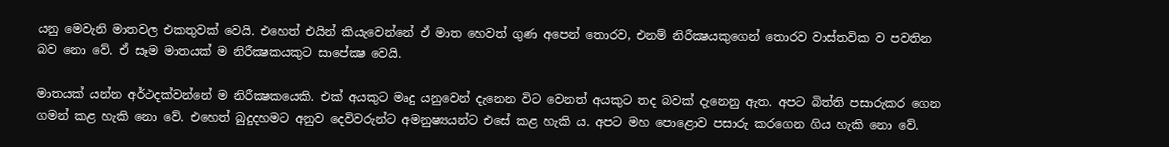යනු මෙවැනි මාතවල එකතුවක් වෙයි. එහෙත් එයින් කියැවෙන්නේ ඒ මාත හෙවත් ගුණ අපෙන් තොරව, එනම් නිරීක්‍ෂයකුගෙන් තොරව වාස්තවික ව පවතින බව නො වේ. ඒ සෑම මාතයක් ම නිරීක්‍ෂකයකුට සාපේක්‍ෂ වෙයි.

මාතයක් යන්න අර්ථදක්වන්නේ ම නිරීක්‍ෂකයෙකි. එක් අයකුට මෘදු යනුවෙන් දැනෙන විට වෙනත් අයකුට තද බවක් දැනෙනු ඇත. අපට බිත්ති පසාරුකර ගෙන ගමන් කළ හැකි නො වේ. එහෙත් බුදුදහමට අනුව දෙවිවරුන්ට අමනුෂ්‍යයන්ට එසේ කළ හැකි ය. අපට මහ පොළොව පසාරු කරගෙන ගිය හැකි නො වේ.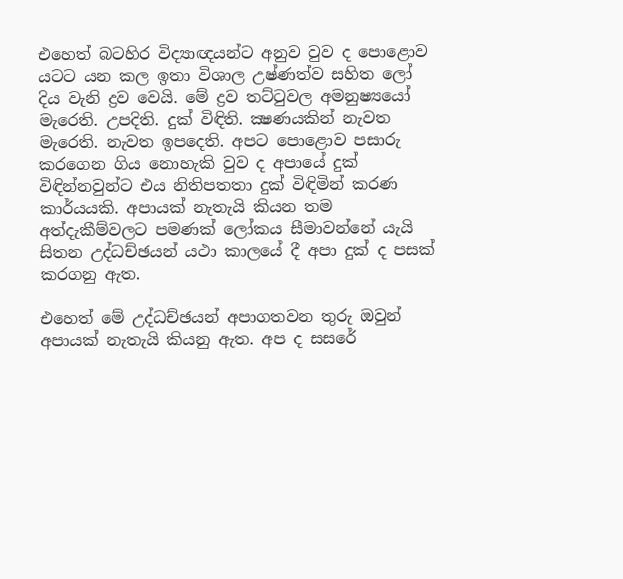එහෙත් බටහිර විද්‍යාඥයන්ට අනුව වුව ද පොළොව යටට යන කල ඉතා විශාල උෂ්ණත්ව සහිත ලෝ දිය වැනි ද්‍රව වෙයි. මේ ද්‍රව තට්ටුවල අමනුෂ්‍යයෝ මැරෙති. උපදිති. දුක් විඳිති. ක්‍ෂණයකින් නැවත මැරෙති. නැවත ඉපදෙති. අපට පොළොව පසාරු කරගෙන ගිය නොහැකි වුව ද අපායේ දුක් විඳින්නවුන්ට එය නිතිපතතා දුක් විඳිමින් කරණ කාර්යයකි. අපායක් නැතැයි කියන තම අත්දැකීම්වලට පමණක් ලෝකය සීමාවන්නේ යැයි සිතන උද්ධච්ඡයන් යථා කාලයේ දී අපා දුක් ද පසක් කරගනු ඇත.

එහෙත් මේ උද්ධච්ඡයන් අපාගතවන තුරු ඔවුන් අපායක් නැතැයි කියනු ඇත. අප ද සසරේ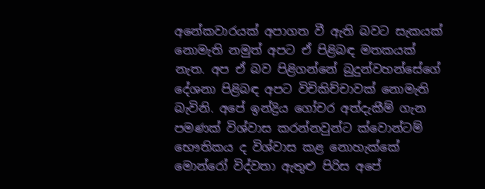අනේකවාරයක් අපාගත වී ඇති බවට සැකයක් නොමැති නමුත් අපට ඒ පිළිබඳ මතකයක් නැත. අප ඒ බව පිළිගන්නේ බුදුන්වහන්සේගේ දේශනා පිළිබඳ අපට විචිකිච්චාවක් නොමැති බැවිනි. අපේ ඉන්ද්‍රිය ගෝචර අත්දැකීම් ගැන පමණක් විශ්වාස කරන්නවුන්ට ක්වොන්ටම් භෞතිකය ද විශ්වාස කළ නොහැක්කේ මොන්රෝ විද්වතා ඇතුළු පිරිස අපේ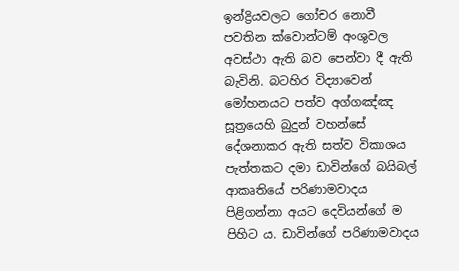ඉන්ද්‍රියවලට ගෝචර නොවී පවතින ක්වොන්ටම් අංශුවල අවස්ථා ඇති බව පෙන්වා දී ඇති බැවිනි. බටහිර විද්‍යාවෙන් මෝහනයට පත්ව අග්ගඤ්ඤ සූත්‍රයෙහි බුදුන් වහන්සේ දේශනාකර ඇති සත්ව විකාශය පැත්තකට දමා ඩාවින්ගේ බයිබල් ආකෘතියේ පරිණාමවාදය පිළිගන්නා අයට දෙවියන්ගේ ම පිහිට ය. ඩාවින්ගේ පරිණාමවාදය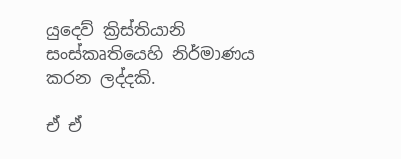යුදෙව් ක්‍රිස්තියානි සංස්කෘතියෙහි නිර්මාණය කරන ලද්දකි.

ඒ ඒ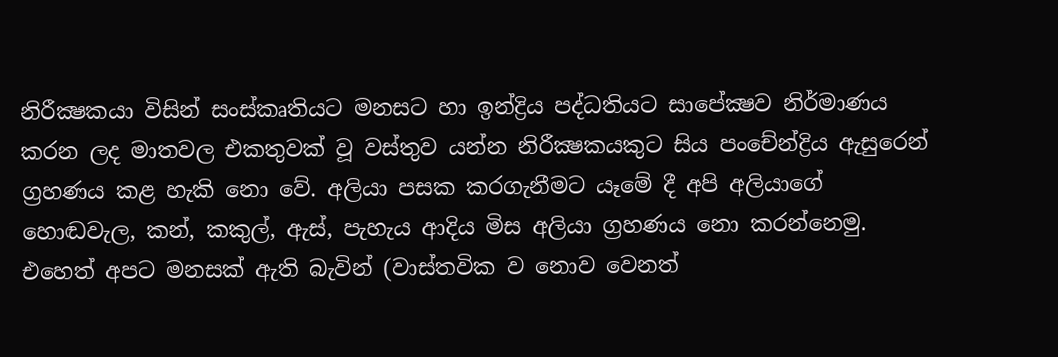නිරීක්‍ෂකයා විසින් සංස්කෘතියට මනසට හා ඉන්ද්‍රිය පද්ධතියට සාපේක්‍ෂව නිර්මාණය කරන ලද මාතවල එකතුවක් වූ වස්තුව යන්න නිරීක්‍ෂකයකුට සිය පංචේන්ද්‍රිය ඇසුරෙන් ග්‍රහණය කළ හැකි නො වේ. අලියා පසක කරගැනීමට යෑමේ දී අපි අලියාගේ හොඬවැල, කන්, කකුල්, ඇස්, පැහැය ආදිය මිස අලියා ග්‍රහණය නො කරන්නෙමු. එහෙත් අපට මනසක් ඇති බැවින් (වාස්තවික ව නොව වෙනත්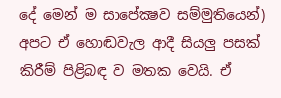දේ මෙන් ම සාපේක්‍ෂව සම්මුතියෙන්) අපට ඒ හොඬවැල ආදී සියලු පසක් කිරීම් පිළිබඳ ව මතක වෙයි. ඒ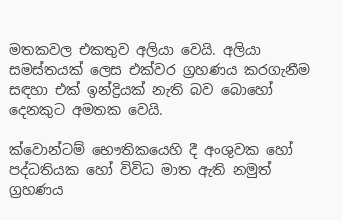මතකවල එකතුව අලියා වෙයි. අලියා සමස්තයක් ලෙස එක්වර ග්‍රහණය කරගැනීම සඳහා එක් ඉන්ද්‍රියක් නැති බව බොහෝ දෙනකුට අමතක වෙයි.

ක්වොන්ටම් භෞතිකයෙහි දී අංශුවක හෝ පද්ධතියක හෝ විවිධ මාත ඇති නමුත් ග්‍රහණය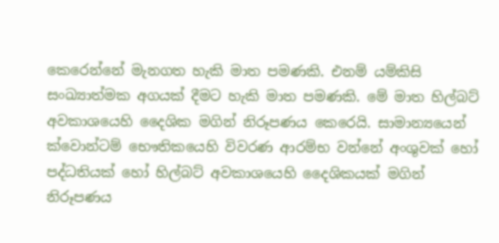කෙරෙන්නේ මැනගත හැකි මාත පමණකි. එනම් යම්කිසි සංඛ්‍යාත්මක අගයක් දීමට හැකි මාත පමණකි. මේ මාත හිල්බට් අවකාශයෙහි දෛශික මගින් නිරූපණය කෙරෙයි. සාමාන්‍යයෙන් ක්වොන්ටම් භෞතිකයෙහි විවරණ ආරම්භ වන්නේ අංශුවක් හෝ පද්ධතියක් හෝ හිල්බට් අවකාශයෙහි දෛශිකයක් මගින් නිරූපණය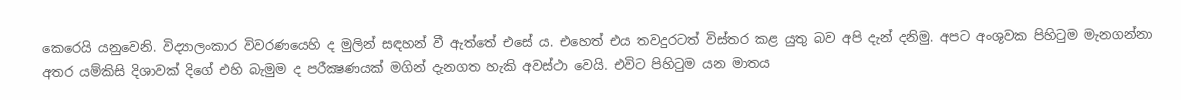කෙරෙයි යනුවෙනි. විද්‍යාලංකාර විවරණයෙහි ද මුලින් සඳහන් වී ඇත්තේ එසේ ය. එහෙත් එය තවදුරටත් විස්තර කළ යුතු බව අපි දැන් දනිමු. අපට අංශුවක පිහිටුම මැනගන්නා අතර යම්කිසි දිශාවක් දිගේ එහි බැමුම ද පරීක්‍ෂණයක් මගින් දැනගත හැකි අවස්ථා වෙයි. එවිට පිහිටුම යන මාතය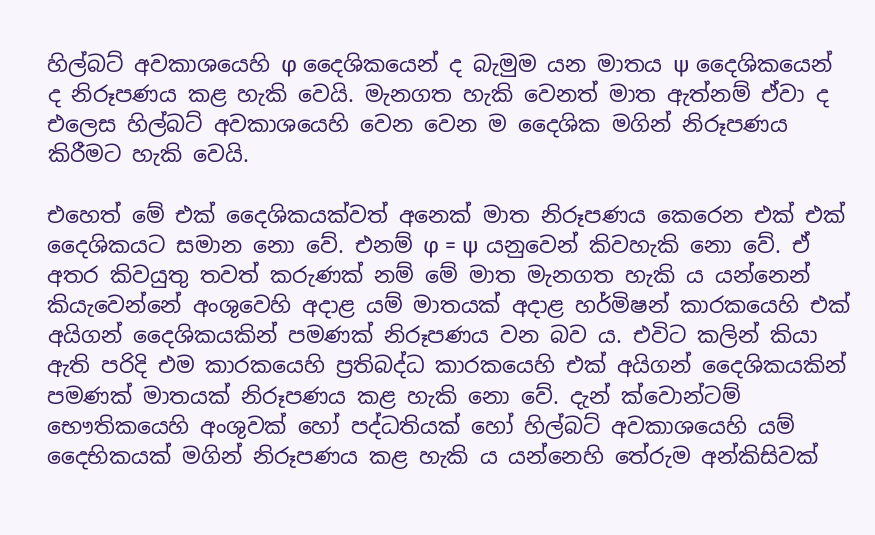හිල්බට් අවකාශයෙහි φ දෛශිකයෙන් ද බැමුම යන මාතය ψ දෛශිකයෙන් ද නිරූපණය කළ හැකි වෙයි. මැනගත හැකි වෙනත් මාත ඇත්නම් ඒවා ද එලෙස හිල්බට් අවකාශයෙහි වෙන වෙන ම දෛශික මගින් නිරූපණය කිරීමට හැකි වෙයි.

එහෙත් මේ එක් දෛශිකයක්වත් අනෙක් මාත නිරූපණය කෙරෙන එක් එක් දෛශිකයට සමාන නො වේ. එනම් φ = ψ යනුවෙන් කිවහැකි නො වේ. ඒ අතර කිවයුතු තවත් කරුණක් නම් මේ මාත මැනගත හැකි ය යන්නෙන් කියැවෙන්නේ අංශුවෙහි අදාළ යම් මාතයක් අදාළ හර්මිෂන් කාරකයෙහි එක් අයිගන් දෛශිකයකින් පමණක් නිරූපණය වන බව ය. එවිට කලින් කියා ඇති පරිදි එම කාරකයෙහි ප්‍රතිබද්ධ කාරකයෙහි එක් අයිගන් දෛශිකයකින් පමණක් මාතයක් නිරූපණය කළ හැකි නො වේ. දැන් ක්වොන්ටම් භෞතිකයෙහි අංශුවක් හෝ පද්ධතියක් හෝ හිල්බට් අවකාශයෙහි යම් දෛභිකයක් මගින් නිරූපණය කළ හැකි ය යන්නෙහි තේරුම අන්කිසිවක්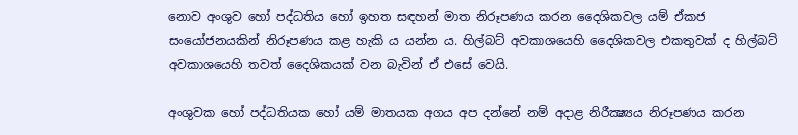නොව අංශුව හෝ පද්ධතිය හෝ ඉහත සඳහන් මාත නිරූපණය කරන දෛශිකවල යම් ඒකජ සංයෝජනයකින් නිරූපණය කළ හැකි ය යන්න ය. හිල්බට් අවකාශයෙහි දෛශිකවල එකතුවක් ද හිල්බට් අවකාශයෙහි තවත් දෛශිකයක් වන බැවින් ඒ එසේ වෙයි.

අංශුවක හෝ පද්ධතියක හෝ යම් මාතයක අගය අප දන්නේ නම් අදාළ නිරීක්‍ෂ්‍යය නිරූපණය කරන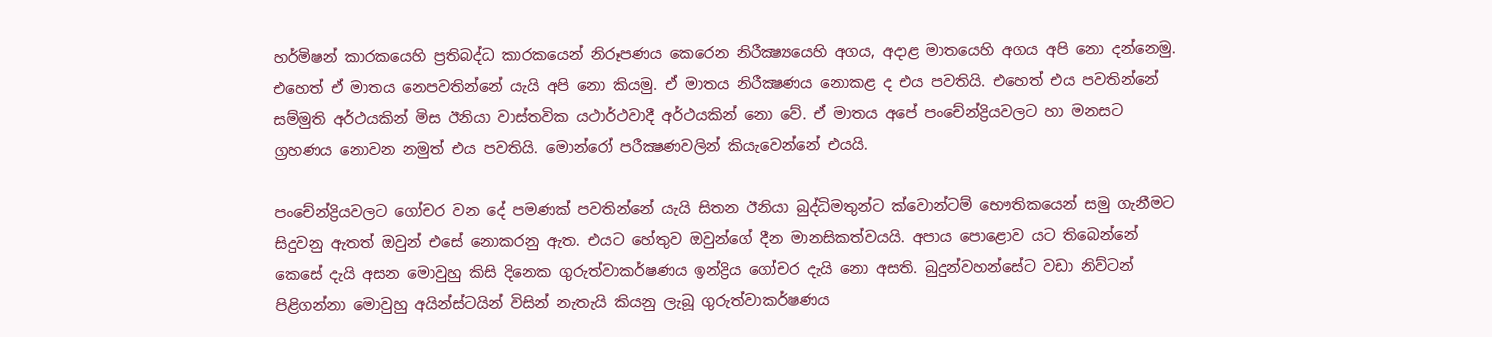හර්මිෂන් කාරකයෙහි ප්‍රතිබද්ධ කාරකයෙන් නිරූපණය කෙරෙන නිරීක්‍ෂ්‍යයෙහි අගය, අදාළ මාතයෙහි අගය අපි නො දන්නෙමු. එහෙත් ඒ මාතය නෙපවතින්නේ යැයි අපි නො කියමු. ඒ මාතය නිරීක්‍ෂණය නොකළ ද එය පවතියි. එහෙත් එය පවතින්නේ සම්මුති අර්ථයකින් මිස ඊනියා වාස්තවික යථාර්ථවාදී අර්ථයකින් නො වේ. ඒ මාතය අපේ පංචේන්ද්‍රියවලට හා මනසට ග්‍රහණය නොවන නමුත් එය පවතියි. මොන්රෝ පරීක්‍ෂණවලින් කියැවෙන්නේ එයයි.

පංචේන්ද්‍රියවලට ගෝචර වන දේ පමණක් පවතින්නේ යැයි සිතන ඊනියා බුද්ධිමතුන්ට ක්වොන්ටම් භෞතිකයෙන් සමු ගැනීමට සිදුවනු ඇතත් ඔවුන් එසේ නොකරනු ඇත. එයට හේතුව ඔවුන්ගේ දීන මානසිකත්වයයි. අපාය පොළොව යට තිබෙන්නේ කෙසේ දැයි අසන මොවුහු කිසි දිනෙක ගුරුත්වාකර්ෂණය ඉන්ද්‍රිය ගෝචර දැයි නො අසති. බුදුන්වහන්සේට වඩා නිව්ටන් පිළිගන්නා මොවුහු අයින්ස්ටයින් විසින් නැතැයි කියනු ලැබූ ගුරුත්වාකර්ෂණය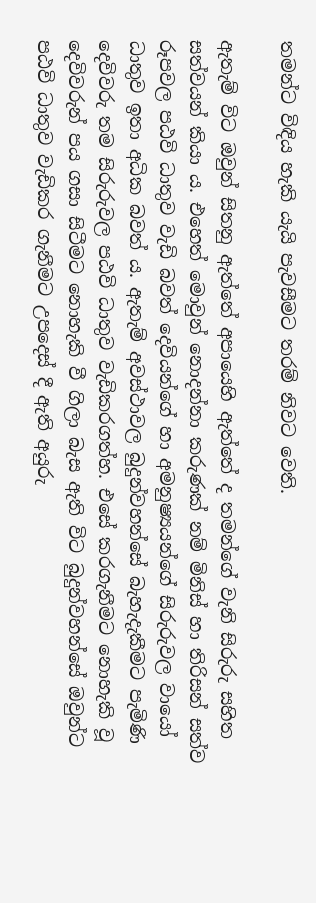තමන්ට විඳිය හැකි යැයි පැවසීමට තරම් නිවට වෙති.

ඇතැම් විට ඔවුන් සිතනු ඇත්තේ අපායෙහි ඇත්තේ ද තමන්ගේ වැනි සිරුරු සහිත සත්වයන් කියා ය. එහෙත් මොවුන් නොදන්නා කරුණක් නම් මිනිස් හා තිරිසන් සත්ව රූපවල පඨවි ධාතුව වැඩි බවත් දෙවියන්ගේ හා අමනුෂ්‍යයන්ගේ සිරුරුවල වායෝ ධාතුව ඉතා අධික බවත් ය. ඇතැම් අවස්ථාවල බුදුන්වහන්සේ බැහැදැකීමට පැමිණි දෙවිවරු තම සිරුරුවල පඨවි ධාතුව වැඩිකරගත්හ. එසේ කරගැනීමට නොහැකි වූ දෙවිවරුන් පය ගසා සිටීමට නොහැකි වී ගිලා බැස ඇති විට බුදුන්වහන්සේ ඔවුන්ට පඨවි ධාතුව වැඩිකර ගැනීමට උපදෙස් දී ඇති අයුරු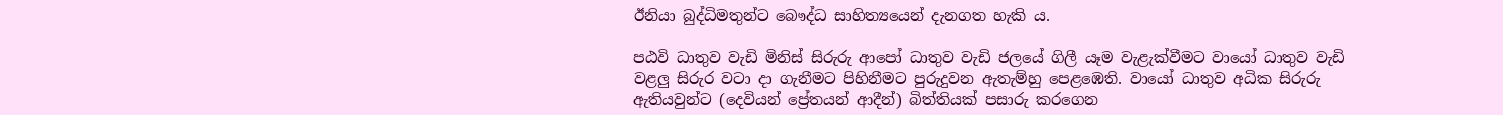ඊනියා බුද්ධිමතුන්ට බෞද්ධ සාහිත්‍යයෙන් දැනගත හැකි ය.

පඨවි ධාතුව වැඩි මිනිස් සිරුරු ආපෝ ධාතුව වැඩි ජලයේ ගිලී යෑම වැළැක්වීමට වායෝ ධාතුව වැඩි වළලු සිරුර වටා දා ගැනීමට පිහිනීමට පුරුදුවන ඇතැම්හු පෙළඹෙති. වායෝ ධාතුව අධික සිරුරු ඇතියවුන්ට (දෙවියන් ප්‍රේතයන් ආදීන්) බිත්තියක් පසාරු කරගෙන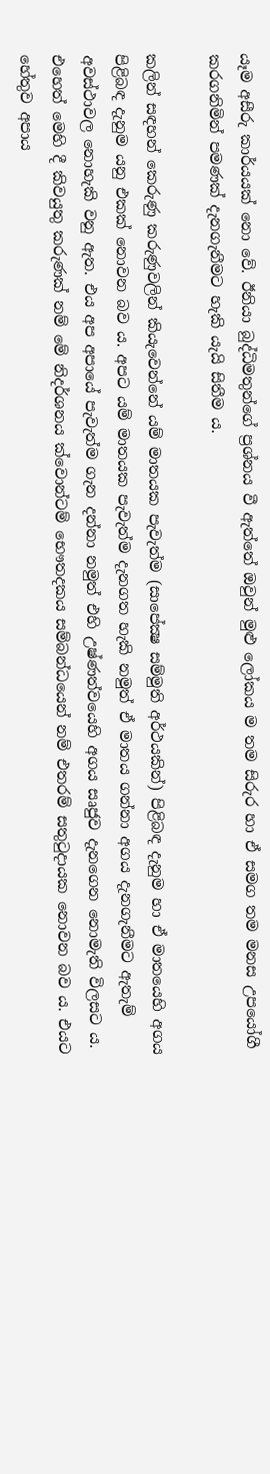යෑම අසීරු කාර්යයක් නො වේ. ඊනියා බුද්ධිමතුන්ගේ ප්‍රශ්නය වී ඇත්තේ ඔවුන් මුළු ලෝකය ම තම සිරුර හා ඒ සමග තම මනස උපයෝගී කරගනිමින් පමණක් දැනගැනීමට හැකි යැයි සිතීම ය.

කලින් සඳහන් කෙරුණු කරුණුවලින් කියැවෙන්නේ යම් මාතයක පැවැත්ම (සාපේක්‍ෂ සම්මුති අර්ථයකින්) පිළිබඳ දැනුම හා ඒ මාතයෙහි අගය පිළිබඳ දැනුම යනු එකක් නොවන බව ය. අපට යම් මාතයක පැවැත්ම දැනගත හැකි නමුත් ඒ මාතය ගන්නා අගය දැනගැනීමට ඇතැම් අවස්ථාවල නොහැකි වනු ඇත. එය අප අපායේ පැවැත්ම ගැන දන්නා නමුත් එහි උෂ්ණත්වයෙහි අගය සෘජුව දැනගෙන නොමැති විලසට ය. එහෙත් මෙහි දී කිවයුතු කරුණක් නම් මේ නිදර්ශනය ක්වොන්ටම් භෞතදකය සම්බන්ධයෙන් නම් එතරම් සතුටුදායක නොවන බව ය. එයට හේතුව අපාය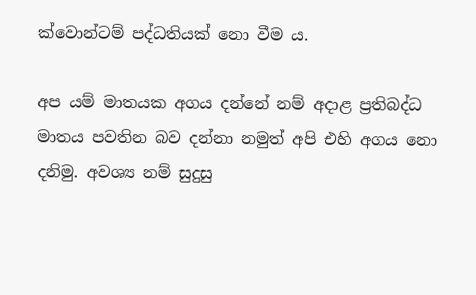ක්වොන්ටම් පද්ධතියක් නො වීම ය.

අප යම් මාතයක අගය දන්නේ නම් අදාළ ප්‍රතිබද්ධ මාතය පවතින බව දන්නා නමුත් අපි එහි අගය නො දනිමු. අවශ්‍ය නම් සුදුසු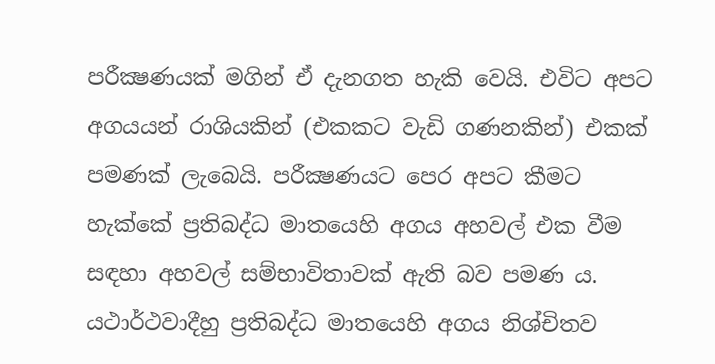පරීක්‍ෂණයක් මගින් ඒ දැනගත හැකි වෙයි. එවිට අපට අගයයන් රාශියකින් (එකකට වැඩි ගණනකින්) එකක් පමණක් ලැබෙයි. පරීක්‍ෂණයට පෙර අපට කීමට හැක්කේ ප්‍රතිබද්ධ මාතයෙහි අගය අහවල් එක වීම සඳහා අහවල් සම්භාවිතාවක් ඇති බව පමණ ය. යථාර්ථවාදීහු ප්‍රතිබද්ධ මාතයෙහි අගය නිශ්චිතව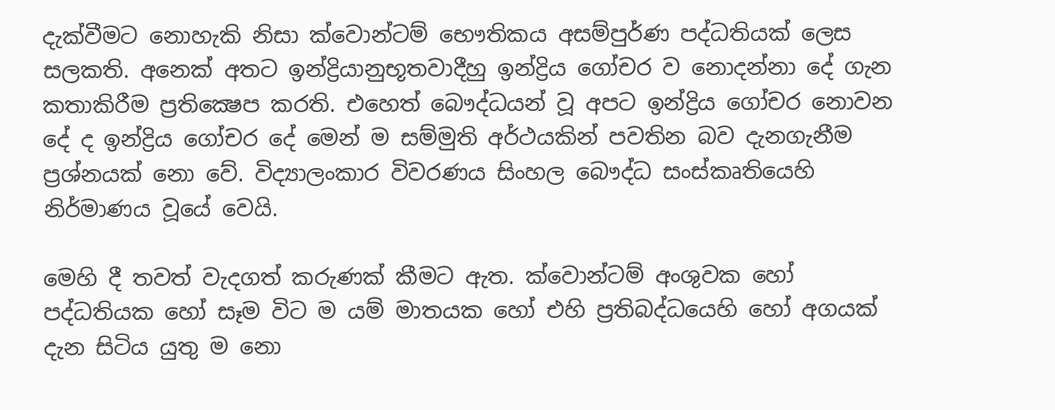දැක්වීමට නොහැකි නිසා ක්වොන්ටම් භෞතිකය අසම්පුර්ණ පද්ධතියක් ලෙස සලකති. අනෙක් අතට ඉන්ද්‍රියානුභූතවාදීහු ඉන්ද්‍රිය ගෝචර ව නොදන්නා දේ ගැන කතාකිරීම ප්‍රතික්‍ෂෙප කරති. එහෙත් බෞද්ධයන් වූ අපට ඉන්ද්‍රිය ගෝචර නොවන දේ ද ඉන්ද්‍රිය ගෝචර දේ මෙන් ම සම්මුති අර්ථයකින් පවතින බව දැනගැනීම ප්‍රශ්නයක් නො වේ. විද්‍යාලංකාර විවරණය සිංහල බෞද්ධ සංස්කෘතියෙහි නිර්මාණය වූයේ වෙයි.

මෙහි දී තවත් වැදගත් කරුණක් කීමට ඇත. ක්වොන්ටම් අංශුවක හෝ පද්ධතියක හෝ සෑම විට ම යම් මාතයක හෝ එහි ප්‍රතිබද්ධයෙහි හෝ අගයක් දැන සිටිය යුතු ම නො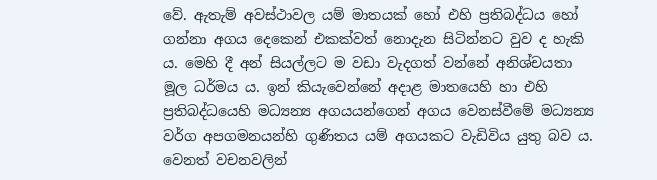වේ. ඇතැම් අවස්ථාවල යම් මාතයක් හෝ එහි ප්‍රතිබද්ධය හෝ ගන්නා අගය දෙකෙන් එකක්වත් නොදැන සිටින්නට වුව ද හැකි ය. මෙහි දී අන් සියල්ලට ම වඩා වැදගත් වන්නේ අනිශ්චයතා මූල ධර්මය ය. ඉන් කියැවෙන්නේ අදාළ මාතයෙහි හා එහි ප්‍රතිබද්ධයෙහි මධ්‍යන්‍ය අගයයන්ගෙන් අගය වෙනස්වීමේ මධ්‍යන්‍ය වර්ග අපගමනයන්හි ගුණිතය යම් අගයකට වැඩිවිය යුතු බව ය. වෙනත් වචනවලින්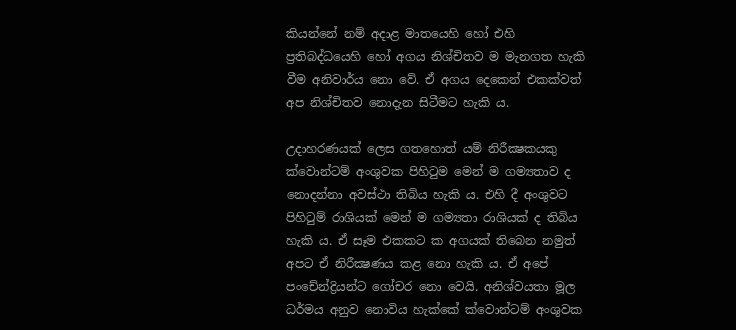කියන්නේ නම් අදාළ මාතයෙහි හෝ එහි ප්‍රතිබද්ධයෙහි හෝ අගය නිශ්චිතව ම මැනගත හැකි වීම අනිවාර්ය නො වේ. ඒ අගය දෙකෙන් එකක්වත් අප නිශ්චිතව නොදැන සිටීමට හැකි ය.

උදාහරණයක් ලෙස ගතහොත් යම් නිරීක්‍ෂකයකු ක්වොන්ටම් අංශුවක පිහිටුම මෙන් ම ගම්‍යතාව ද නොදන්නා අවස්ථා තිබිය හැකි ය. එහි දී අංශුවට පිහිටුම් රාශියක් මෙන් ම ගම්‍යතා රාශියක් ද තිබිය හැකි ය. ඒ සෑම එකකට ක අගයක් තිබෙන නමුත් අපට ඒ නිරීක්‍ෂණය කළ නො හැකි ය. ඒ අපේ පංචේන්ද්‍රියන්ට ගෝචර නො වෙයි. අනිශ්වයතා මූල ධර්මය අනුව නොවිය හැක්කේ ක්වොන්ටම් අංශුවක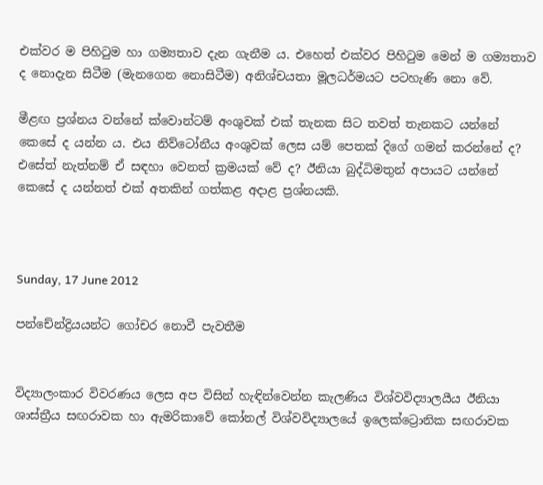එක්වර ම පිහිටුම හා ගම්‍යතාව දැන ගැනීම ය. එහෙත් එක්වර පිහිටුම මෙන් ම ගම්‍යතාව ද නොදැන සිටීම (මැනගෙන නොසිටීම) අනිශ්චයතා මූලධර්මයට පටහැණි නො වේ.

මීළඟ ප්‍රශ්නය වන්නේ ක්වොන්ටම් අංශුවක් එක් තැනක සිට තවත් තැනකට යන්නේ කෙසේ ද යන්න ය. එය නිව්ටෝනීය අංශුවක් ලෙස යම් පෙතක් දිගේ ගමන් කරන්නේ ද? එසේත් නැත්නම් ඒ සඳහා වෙනත් ක්‍රමයක් වේ ද? ඊනියා බුද්ධිමතුන් අපායට යන්නේ කෙසේ ද යන්නත් එක් අතකින් ගත්කළ අදාළ ප්‍රශ්නයකි.



Sunday, 17 June 2012

පන්චේන්ද්‍රියයන්ට ගෝචර නොවී පැවතීම


විද්‍යාලංකාර විවරණය ලෙස අප විසින් හැඳින්වෙන්න කැලණිය විශ්වවිද්‍යාලයීය ඊනියා ශාස්ත්‍රීය සඟරාවක හා ඇමරිකාවේ කෝනල් විශ්වවිද්‍යාලයේ ඉලෙක්ට්‍රොනික සඟරාවක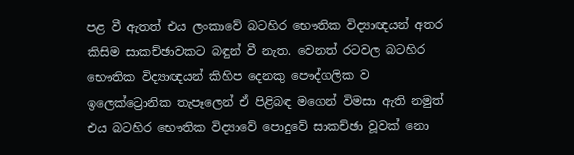පළ වී ඇතත් එය ලංකාවේ බටහිර භෞතික විද්‍යාඥයන් අතර කිසිම සාකච්ඡාවකට බඳුන් වී නැත. වෙනත් රටවල බටහිර භෞතික විද්‍යාඥයන් කිහිප දෙනකු පෞද්ගලික ව ඉලෙක්ට්‍රොනික තැපෑලෙන් ඒ පිළිබඳ මගෙන් විමසා ඇති නමුත් එය බටහිර භෞතික විද්‍යාවේ පොදුවේ සාකච්ඡා වූවක් නො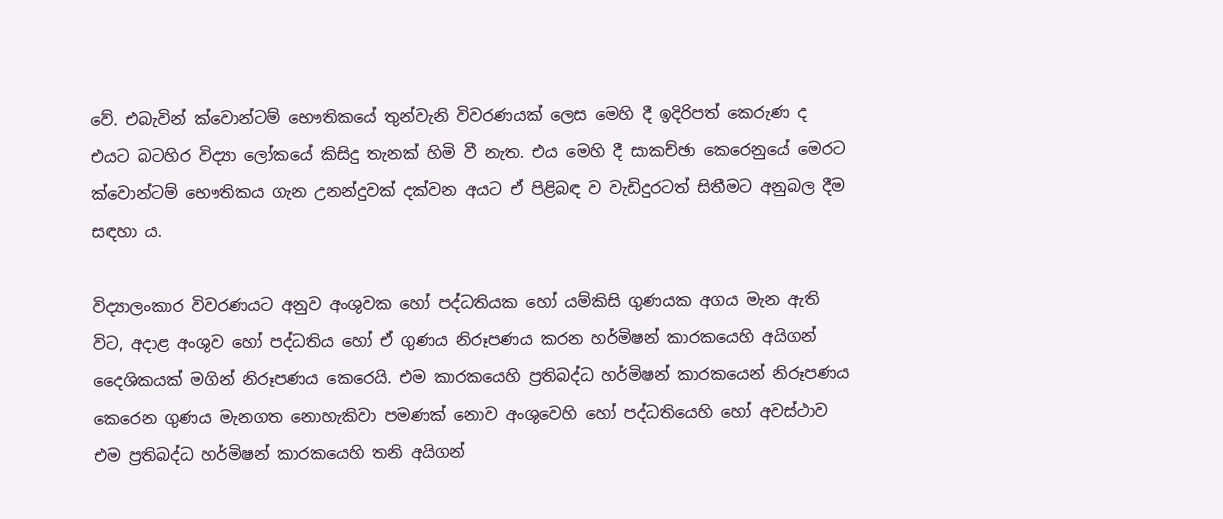වේ. එබැවින් ක්වොන්ටම් භෞතිකයේ තුන්වැනි විවරණයක් ලෙස මෙහි දී ඉදිරිපත් කෙරුණ ද එයට බටහිර විද්‍යා ලෝකයේ කිසිදු තැනක් හිමි වී නැත. එය මෙහි දී සාකච්ඡා කෙරෙනුයේ මෙරට ක්වොන්ටම් භෞතිකය ගැන උනන්දුවක් දක්වන අයට ඒ පිළිබඳ ව වැඩිදුරටත් සිතීමට අනුබල දීම සඳහා ය.

විද්‍යාලංකාර විවරණයට අනුව අංශුවක හෝ පද්ධතියක හෝ යම්කිසි ගුණයක අගය මැන ඇති විට, අදාළ අංශුව හෝ පද්ධතිය හෝ ඒ ගුණය නිරූපණය කරන හර්මිෂන් කාරකයෙහි අයිගන් දෛශිකයක් මගින් නිරූපණය කෙරෙයි. එම කාරකයෙහි ප්‍රතිබද්ධ හර්මිෂන් කාරකයෙන් නිරූපණය කෙරෙන ගුණය මැනගත නොහැකිවා පමණක් නොව අංශුවෙහි හෝ පද්ධතියෙහි හෝ අවස්ථාව එම ප්‍රතිබද්ධ හර්මිෂන් කාරකයෙහි තනි අයිගන්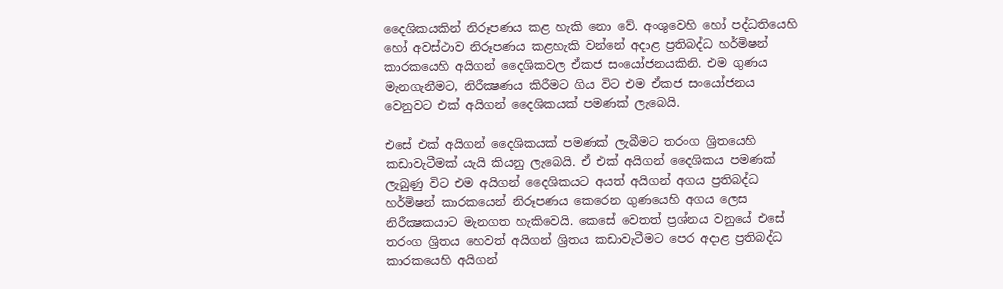දෛශිකයකින් නිරූපණය කළ හැකි නො වේ. අංශුවෙහි හෝ පද්ධතියෙහි හෝ අවස්ථාව නිරූපණය කළහැකි වන්නේ අදාළ ප්‍රතිබද්ධ හර්මිෂන් කාරකයෙහි අයිගන් දෛශිකවල ඒකජ සංයෝජනයකිනි. එම ගුණය මැනගැනීමට, නිරීක්‍ෂණය කිරීමට ගිය විට එම ඒකජ සංයෝජනය වෙනුවට එක් අයිගන් දෛශිකයක් පමණක් ලැබෙයි.

එසේ එක් අයිගන් දෛශිකයක් පමණක් ලැබීමට තරංග ශ්‍රිතයෙහි කඩාවැටීමක් යැයි කියනු ලැබෙයි. ඒ එක් අයිගන් දෛශිකය පමණක් ලැබුණු විට එම අයිගන් දෛශිකයට අයත් අයිගන් අගය ප්‍රතිබද්ධ හර්මිෂන් කාරකයෙන් නිරූපණය කෙරෙන ගුණයෙහි අගය ලෙස නිරීක්‍ෂකයාට මැනගත හැකිවෙයි. කෙසේ වෙතත් ප්‍රශ්නය වනුයේ එසේ තරංග ශ්‍රිතය හෙවත් අයිගන් ශ්‍රිතය කඩාවැටීමට පෙර අදාළ ප්‍රතිබද්ධ කාරකයෙහි අයිගන්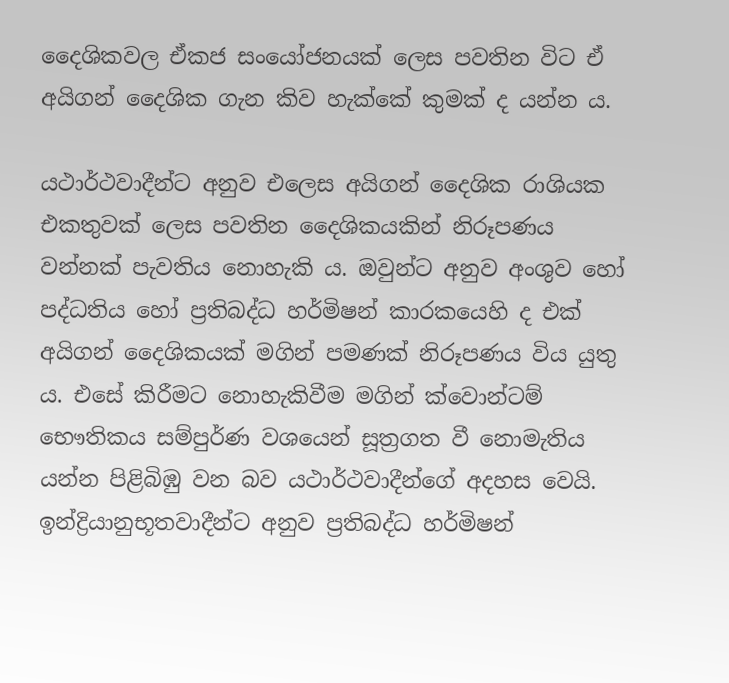දෛශිකවල ඒකජ සංයෝජනයක් ලෙස පවතින විට ඒ අයිගන් දෛශික ගැන කිව හැක්කේ කුමක් ද යන්න ය.

යථාර්ථවාදීන්ට අනුව එලෙස අයිගන් දෛශික රාශියක එකතුවක් ලෙස පවතින දෛශිකයකින් නිරූපණය වන්නක් පැවතිය නොහැකි ය. ඔවුන්ට අනුව අංශුව හෝ පද්ධතිය හෝ ප්‍රතිබද්ධ හර්මිෂන් කාරකයෙහි ද එක් අයිගන් දෛශිකයක් මගින් පමණක් නිරූපණය විය යුතු ය. එසේ කිරීමට නොහැකිවීම මගින් ක්වොන්ටම් භෞතිකය සම්පුර්ණ වශයෙන් සූත්‍රගත වී නොමැතිය යන්න පිළිබිඹු වන බව යථාර්ථවාදීන්ගේ අදහස වෙයි. ඉන්ද්‍රියානුභූතවාදීන්ට අනුව ප්‍රතිබද්ධ හර්මිෂන්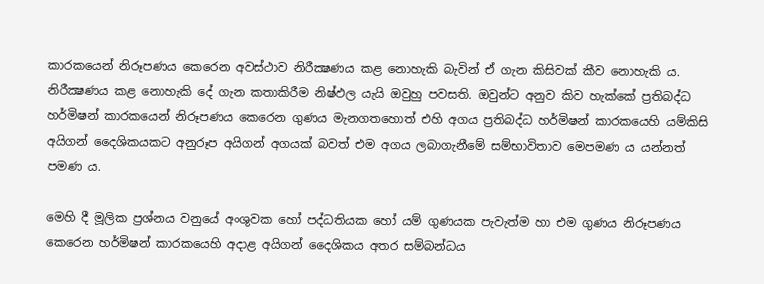කාරකයෙන් නිරූපණය කෙරෙන අවස්ථාව නිරීක්‍ෂණය කළ නොහැකි බැවින් ඒ ගැන කිසිවක් කීව නොහැකි ය. නිරීක්‍ෂණය කළ නොහැකි දේ ගැන කතාකිරීම නිෂ්ඵල යැයි ඔවුහු පවසති. ඔවුන්ට අනුව කිව හැක්කේ ප්‍රතිබද්ධ හර්මිෂන් කාරකයෙන් නිරූපණය කෙරෙන ගුණය මැනගතහොත් එහි අගය ප්‍රතිබද්ධ හර්මිෂන් කාරකයෙහි යම්කිසි අයිගන් දෛශිකයකට අනුරූප අයිගන් අගයක් බවත් එම අගය ලබාගැනීමේ සම්භාවිතාව මෙපමණ ය යන්නත් පමණ ය.

මෙහි දී මූලික ප්‍රශ්නය වනුයේ අංශුවක හෝ පද්ධතියක හෝ යම් ගුණයක පැවැත්ම හා එම ගුණය නිරූපණය කෙරෙන හර්මිෂන් කාරකයෙහි අදාළ අයිගන් දෛශිකය අතර සම්බන්ධය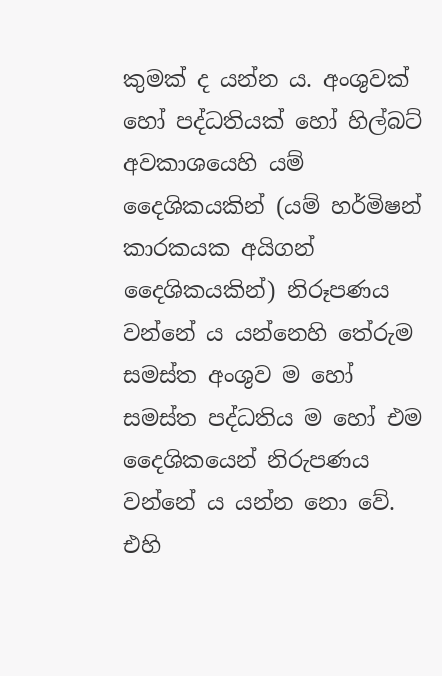කුමක් ද යන්න ය. අංශුවක් හෝ පද්ධතියක් හෝ හිල්බට් අවකාශයෙහි යම් දෛශිකයකින් (යම් හර්මිෂන් කාරකයක අයිගන් දෛශිකයකින්) නිරූපණය වන්නේ ය යන්නෙහි තේරුම සමස්ත අංශුව ම හෝ සමස්ත පද්ධතිය ම හෝ එම දෛශිකයෙන් නිරුපණය වන්නේ ය යන්න නො වේ. එහි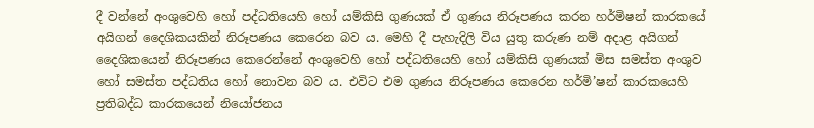දී වන්නේ අංශුවෙහි හෝ පද්ධතියෙහි හෝ යම්කිසි ගුණයක් ඒ ගුණය නිරූපණය කරන හර්මිෂන් කාරකයේ අයිගන් දෛශිකයකින් නිරූපණය කෙරෙන බව ය. මෙහි දී පැහැදිලි විය යුතු කරුණ නම් අදාළ අයිගන් දෛශිකයෙන් නිරූපණය කෙරෙන්නේ අංශුවෙහි හෝ පද්ධතියෙහි හෝ යම්කිසි ගුණයක් මිස සමස්ත අංශුව හෝ සමස්ත පද්ධතිය හෝ නොවන බව ය. එවිට එම ගුණය නිරූපණය කෙරෙන හර්මි’ෂන් කාරකයෙහි ප්‍රතිබද්ධ කාරකයෙන් නියෝජනය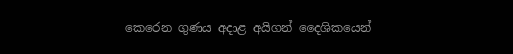කෙරෙන ගුණය අදාළ අයිගන් දෛශිකයෙන්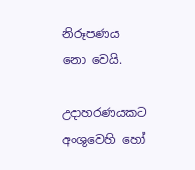නිරූපණය නො වෙයි.

උදාහරණයකට අංශුවෙහි හෝ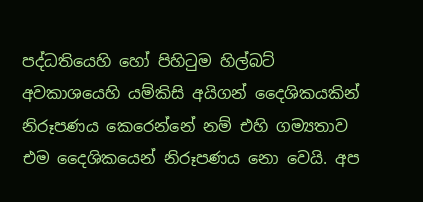පද්ධතියෙහි හෝ පිහිටුම හිල්බට් අවකාශයෙහි යම්කිසි අයිගන් දෛශිකයකින් නිරූපණය කෙරෙන්නේ නම් එහි ගම්‍යතාව එම දෛශිකයෙන් නිරූපණය නො වෙයි. අප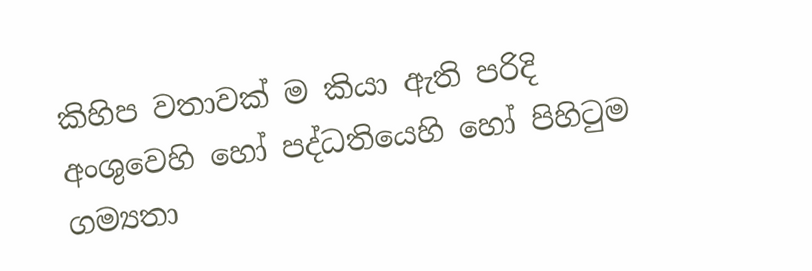කිහිප වතාවක් ම කියා ඇති පරිදි අංශුවෙහි හෝ පද්ධතියෙහි හෝ පිහිටුම ගම්‍යතා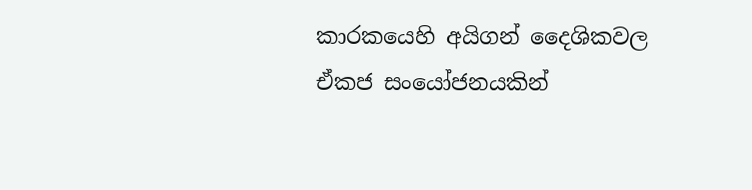කාරකයෙහි අයිගන් දෛශිකවල ඒකජ සංයෝජනයකින්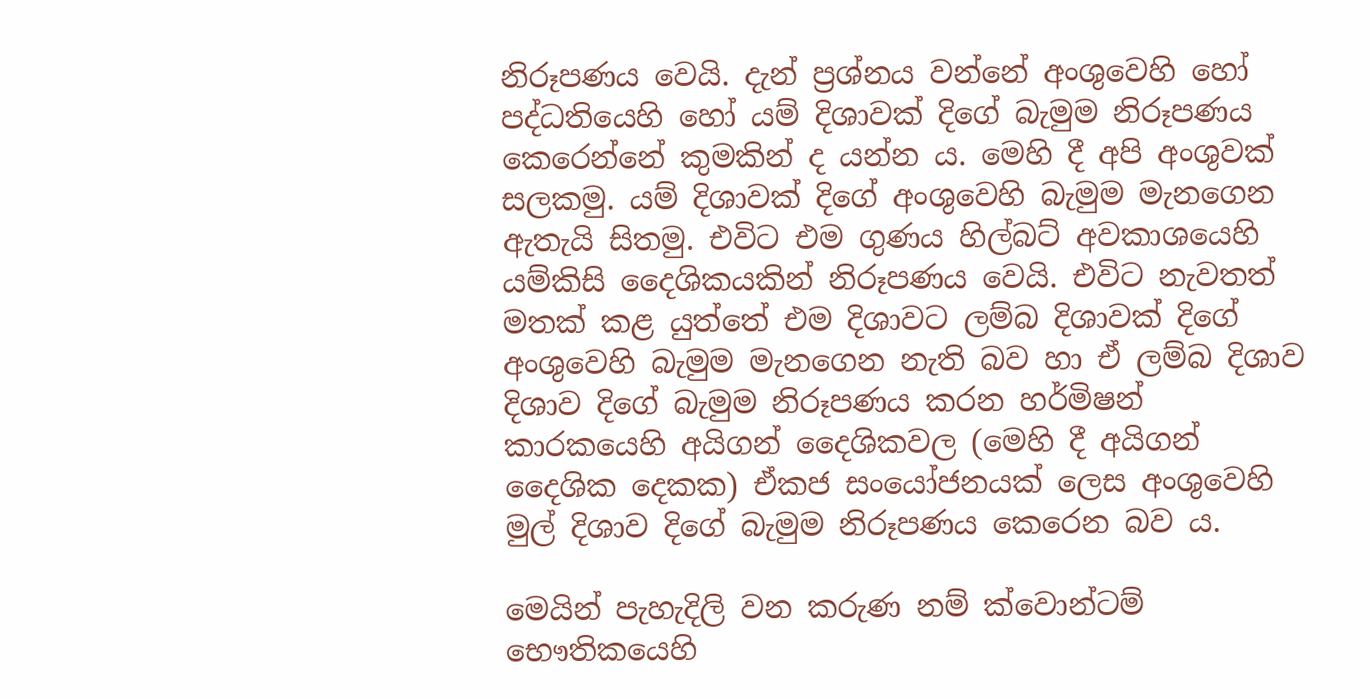නිරූපණය වෙයි. දැන් ප්‍රශ්නය වන්නේ අංශුවෙහි හෝ පද්ධතියෙහි හෝ යම් දිශාවක් දිගේ බැමුම නිරූපණය කෙරෙන්නේ කුමකින් ද යන්න ය. මෙහි දී අපි අංශුවක් සලකමු. යම් දිශාවක් දිගේ අංශුවෙහි බැමුම මැනගෙන ඇතැයි සිතමු. එවිට එම ගුණය හිල්බට් අවකාශයෙහි යම්කිසි දෛශිකයකින් නිරූපණය වෙයි. එවිට නැවතත් මතක් කළ යුත්තේ එම දිශාවට ලම්බ දිශාවක් දිගේ අංශුවෙහි බැමුම මැනගෙන නැති බව හා ඒ ලම්බ දිශාව දිශාව දිගේ බැමුම නිරූපණය කරන හර්මිෂන් කාරකයෙහි අයිගන් දෛශිකවල (මෙහි දී අයිගන් දෛශික දෙකක) ඒකජ සංයෝජනයක් ලෙස අංශුවෙහි මුල් දිශාව දිගේ බැමුම නිරූපණය කෙරෙන බව ය.

මෙයින් පැහැදිලි වන කරුණ නම් ක්වොන්ටම් භෞතිකයෙහි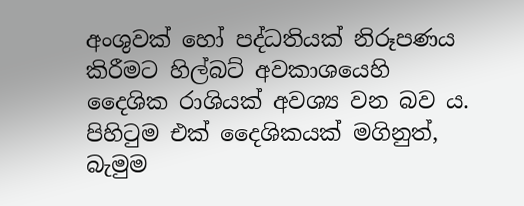අංශුවක් හෝ පද්ධතියක් නිරූපණය කිරීමට හිල්බට් අවකාශයෙහි දෛශික රාශියක් අවශ්‍ය වන බව ය. පිහිටුම එක් දෛශිකයක් මගිනුත්, බැමුම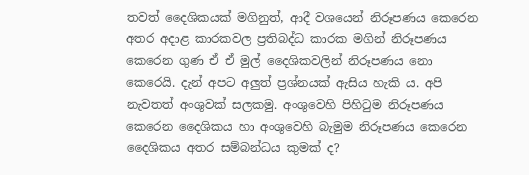තවත් දෛශිකයක් මගිනුත්, ආදී වශයෙන් නිරූපණය කෙරෙන අතර අදාළ කාරකවල ප්‍රතිබද්ධ කාරක මගින් නිරූපණය කෙරෙන ගුණ ඒ ඒ මුල් දෛශිකවලින් නිරූපණය නො කෙරෙයි. දැන් අපට අලුත් ප්‍රශ්නයක් ඇසිය හැකි ය. අපි නැවතත් අංශුවක් සලකමු. අංශුවෙහි පිහිටුම නිරූපණය කෙරෙන දෛශිකය හා අංශුවෙහි බැමුම නිරූපණය කෙරෙන දෛශිකය අතර සම්බන්ධය කුමක් ද?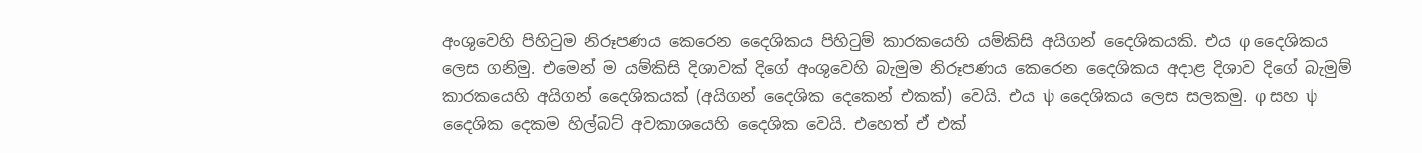අංශුවෙහි පිහිටුම නිරූපණය කෙරෙන දෛශිකය පිහිටුම් කාරකයෙහි යම්කිසි අයිගන් දෛශිකයකි. එය φ දෛශිකය ලෙස ගනිමු. එමෙන් ම යම්කිසි දිශාවක් දිගේ අංශුවෙහි බැමුම නිරූපණය කෙරෙන දෛශිකය අදාළ දිශාව දිගේ බැමුම් කාරකයෙහි අයිගන් දෛශිකයක් (අයිගන් දෛශික දෙකෙන් එකක්) වෙයි. එය ψ දෛශිකය ලෙස සලකමු. φ සහ ψ දෛශික දෙකම හිල්බට් අවකාශයෙහි දෛශික වෙයි. එහෙත් ඒ එක්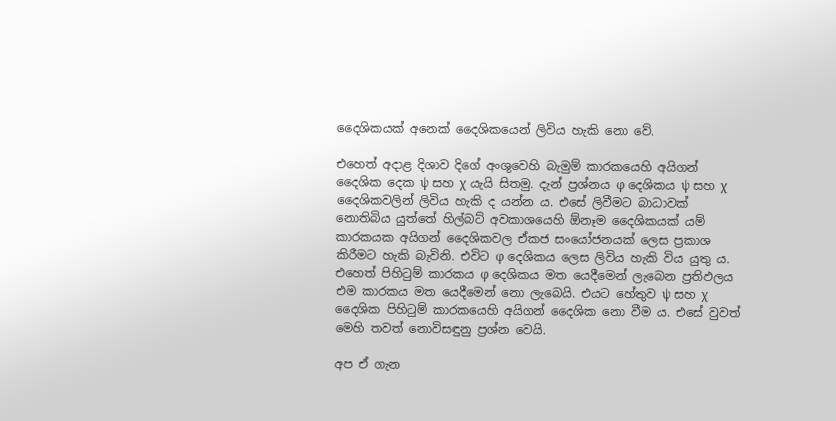දෛශිකයක් අනෙක් දෛශිකයෙන් ලිවිය හැකි නො වේ.

එහෙත් අදාළ දිශාව දිගේ අංශුවෙහි බැමුම් කාරකයෙහි අයිගන් දෛශික දෙක ψ සහ χ යැයි සිතමු. දැන් ප්‍රශ්නය φ දෙශිකය ψ සහ χ දෛශිකවලින් ලිවිය හැකි ද යන්න ය. එසේ ලිවීමට බාධාවක් නොතිබිය යුත්තේ හිල්බට් අවකාශයෙහි ඕනෑම දෛශිකයක් යම් කාරකයක අයිගන් දෛශිකවල ඒකජ සංයෝජනයක් ලෙස ප්‍රකාශ කිරීමට හැකි බැවිනි. එවිට φ දෙශිකය ලෙස ලිවිය හැකි විය යුතු ය. එහෙත් පිහිටුම් කාරකය φ දෙශිකය මත යෙදීමෙන් ලැබෙන ප්‍රතිඵලය එම කාරකය මත යෙදීමෙන් නො ලැබෙයි. එයට හේතුව ψ සහ χ දෛශික පිහිටුම් කාරකයෙහි අයිගන් දෛශික නො වීම ය. එසේ වුවත් මෙහි තවත් නොවිසඳුනු ප්‍රශ්න වෙයි.

අප ඒ ගැන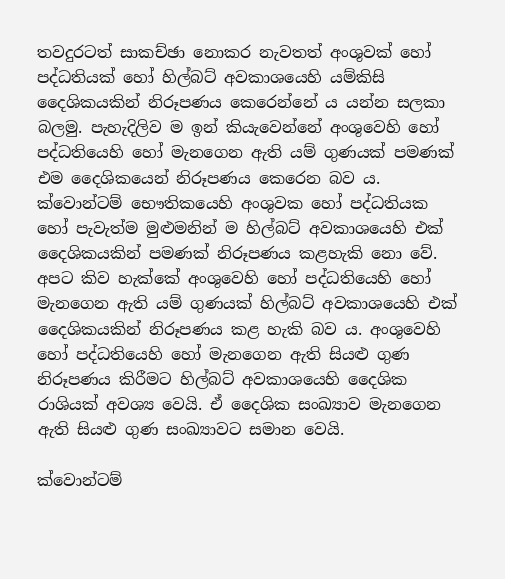තවදුරටත් සාකච්ඡා නොකර නැවතත් අංශුවක් හෝ පද්ධතියක් හෝ හිල්බට් අවකාශයෙහි යම්කිසි දෛශිකයකින් නිරූපණය කෙරෙන්නේ ය යන්න සලකා බලමු. පැහැදිලිව ම ඉන් කියැවෙන්නේ අංශුවෙහි හෝ පද්ධතියෙහි හෝ මැනගෙන ඇති යම් ගුණයක් පමණක් එම දෛශිකයෙන් නිරූපණය කෙරෙන බව ය. ක්වොන්ටම් භෞතිකයෙහි අංශුවක හෝ පද්ධතියක හෝ පැවැත්ම මුළුමනින් ම හිල්බට් අවකාශයෙහි එක් දෛශිකයකින් පමණක් නිරූපණය කළහැකි නො වේ. අපට කිව හැක්කේ අංශුවෙහි හෝ පද්ධතියෙහි හෝ මැනගෙන ඇති යම් ගුණයක් හිල්බට් අවකාශයෙහි එක් දෛශිකයකින් නිරූපණය කළ හැකි බව ය. අංශුවෙහි හෝ පද්ධතියෙහි හෝ මැනගෙන ඇති සියළු ගුණ නිරූපණය කිරීමට හිල්බට් අවකාශයෙහි දෛශික රාශියක් අවශ්‍ය වෙයි. ඒ දෛශික සංඛ්‍යාව මැනගෙන ඇති සියළු ගුණ සංඛ්‍යාවට සමාන වෙයි.

ක්වොන්ටම්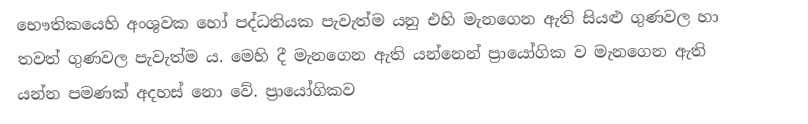භෞතිකයෙහි අංශුවක හෝ පද්ධතියක පැවැත්ම යනු එහි මැනගෙන ඇති සියළු ගුණවල හා තවත් ගුණවල පැවැත්ම ය. මෙහි දී මැනගෙන ඇති යන්නෙන් ප්‍රායෝගික ව මැනගෙන ඇති යන්න පමණක් අදහස් නො වේ. ප්‍රායෝගිකව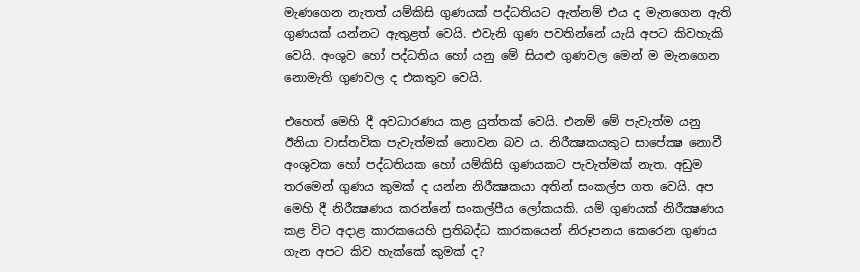මැණගෙන නැතත් යම්කිසි ගුණයක් පද්ධතියට ඇත්නම් එය ද මැනගෙන ඇති ගුණයක් යන්නට ඇතුළත් වෙයි. එවැනි ගුණ පවතින්නේ යැයි අපට කිවහැකි වෙයි. අංශුව හෝ පද්ධතිය හෝ යනු මේ සියළු ගුණවල මෙන් ම මැනගෙන නොමැති ගුණවල ද එකතුව වෙයි.

එහෙත් මෙහි දී අවධාරණය කළ යුත්තක් වෙයි. එනම් මේ පැවැත්ම යනු ඊනියා වාස්තවික පැවැත්මක් නොවන බව ය. නිරීක්‍ෂකයකුට සාපේක්‍ෂ නොවී අංශුවක හෝ පද්ධතියක හෝ යම්කිසි ගුණයකට පැවැත්මක් නැත. අඩුම තරමෙන් ගුණය කුමක් ද යන්න නිරීක්‍ෂකයා අතින් සංකල්ප ගත වෙයි. අප මෙහි දී නිරීක්‍ෂණය කරන්නේ සංකල්පීය ලෝකයකි. යම් ගුණයක් නිරීක්‍ෂණය කළ විට අදාළ කාරකයෙහි ප්‍රතිබද්ධ කාරකයෙන් නිරූපනය කෙරෙන ගුණය ගැන අපට කිව හැක්කේ කුමක් ද?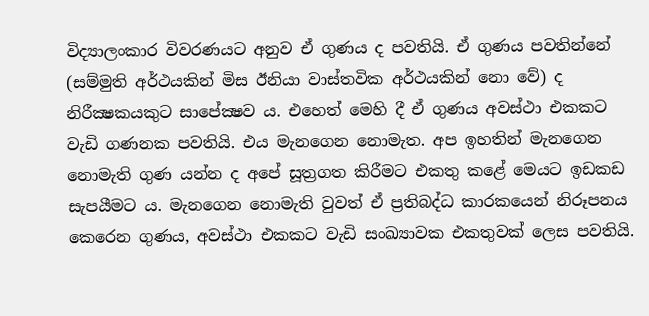විද්‍යාලංකාර විවරණයට අනුව ඒ ගුණය ද පවතියි. ඒ ගුණය පවතින්නේ (සම්මුති අර්ථයකින් මිස ඊනියා වාස්තවික අර්ථයකින් නො වේ) ද නිරීක්‍ෂකයකුට සාපේක්‍ෂව ය. එහෙත් මෙහි දී ඒ ගුණය අවස්ථා එකකට වැඩි ගණනක පවතියි. එය මැනගෙන නොමැත. අප ඉහතින් මැනගෙන නොමැති ගුණ යන්න ද අපේ සූත්‍රගත කිරීමට එකතු කළේ මෙයට ඉඩකඩ සැපයීමට ය. මැනගෙන නොමැති වුවත් ඒ ප්‍රතිබද්ධ කාරකයෙන් නිරූපනය කෙරෙන ගුණය, අවස්ථා එකකට වැඩි සංඛ්‍යාවක එකතුවක් ලෙස පවතියි.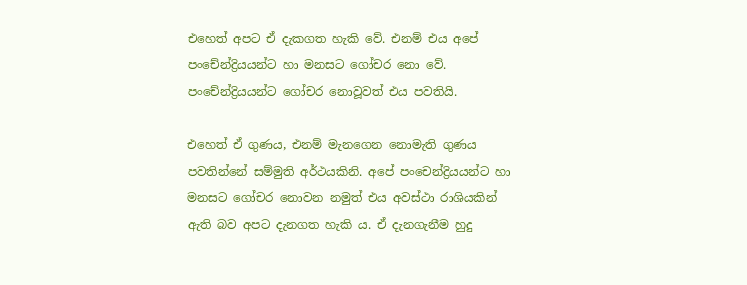එහෙත් අපට ඒ දැකගත හැකි වේ. එනම් එය අපේ පංචේන්ද්‍රියයන්ට හා මනසට ගෝචර නො වේ. පංචේන්ද්‍රියයන්ට ගෝචර නොවූවත් එය පවතියි.

එහෙත් ඒ ගුණය, එනම් මැනගෙන නොමැති ගුණය පවතින්නේ සම්මුති අර්ථයකිනි. අපේ පංචෙන්ද්‍රියයන්ට හා මනසට ගෝචර නොවන නමුත් එය අවස්ථා රාශියකින් ඇති බව අපට දැනගත හැකි ය. ඒ දැනගැනීම හුදු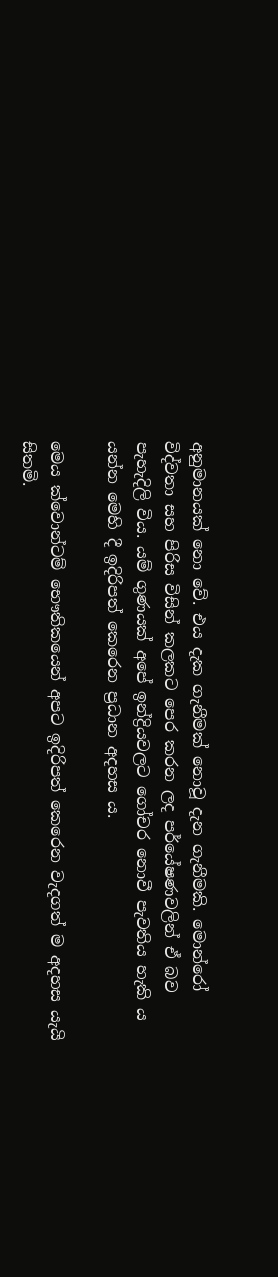අනුමානයක් නො වේ. එය දැක ගැනීමක් නොවූ දැන ගැනීමකි. මොන්රෝ විද්වතා සහ පිරිස විසින් කලකට පෙර කරන ලද පර්යේෂණවලින් ඒ බව පැහැදිලි විය. යම් ගුණයක් අපේ ඉන්ද්‍රියවලට ගෝචර නොවී පැවතිය හැකි ය යන්න මෙහි දී ඉදිරිපත් කෙරෙන ප්‍රධාන අදහස ය.

මෙය ක්වොන්ටම් භෞතිකයෙන් අපට ඉදිරිපත් කෙරෙන වැදගත් ම අදහස යැයි සිතමි.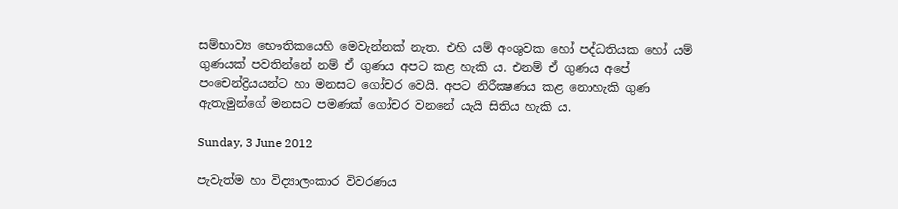සම්භාව්‍ය භෞතිකයෙහි මෙවැන්නක් නැත. එහි යම් අංශුවක හෝ පද්ධතියක හෝ යම් ගුණයක් පවතින්නේ නම් ඒ ගුණය අපට කළ හැකි ය. එනම් ඒ ගුණය අපේ පංචෙන්ද්‍රියයන්ට හා මනසට ගෝචර වෙයි. අපට නිරීක්‍ෂණය කළ නොහැකි ගුණ ඇතැමුන්ගේ මනසට පමණක් ගෝචර වනනේ යැයි සිතිය හැකි ය.

Sunday, 3 June 2012

පැවැත්ම හා විද්‍යාලංකාර විවරණය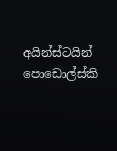අයින්ස්ටයින් පොඩොල්ස්කි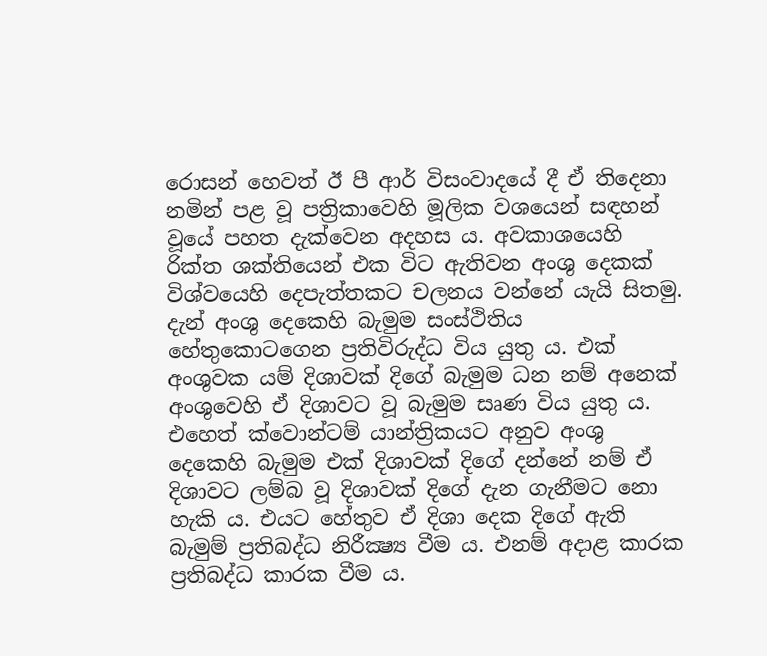රොසන් හෙවත් ඊ පී ආර් විසංවාදයේ දී ඒ තිදෙනා නමින් පළ වූ පත්‍රිකාවෙහි මූලික වශයෙන් සඳහන් වූයේ පහත දැක්වෙන අදහස ය. අවකාශයෙහි රික්ත ශක්තියෙන් එක විට ඇතිවන අංශු දෙකක් විශ්වයෙහි දෙපැත්තකට චලනය වන්නේ යැයි සිතමු. දැන් අංශු දෙකෙහි බැමුම සංස්ථිතිය හේතුකොටගෙන ප්‍රතිවිරුද්ධ විය යුතු ය. එක් අංශුවක යම් දිශාවක් දිගේ බැමුම ධන නම් අනෙක් අංශුවෙහි ඒ දිශාවට වූ බැමුම සෘණ විය යුතු ය. එහෙත් ක්වොන්ටම් යාන්ත්‍රිකයට අනුව අංශු දෙකෙහි බැමුම එක් දිශාවක් දිගේ දන්නේ නම් ඒ දිශාවට ලම්බ වූ දිශාවක් දිගේ දැන ගැනීමට නො හැකි ය. එයට හේතුව ඒ දිශා දෙක දිගේ ඇති බැමුම් ප්‍රතිබද්ධ නිරීක්‍ෂ්‍ය වීම ය. එනම් අදාළ කාරක ප්‍රතිබද්ධ කාරක වීම ය.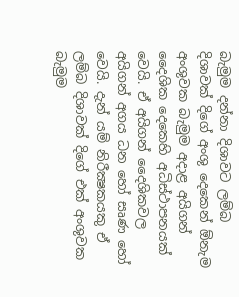බැමුම දන්නා දිශාවට ලම්බ දිශාවක් දිගේ අංශු දෙකෙන් ඕනැම අංශුවක බැමුම අදාළ අයිගන් දෛශික දෙකෙහි අධිස්ථාපනයක් වෙයි. ඒ අයිගන් දෛශිකවල අයිගන් අගය ධන හෝ සෘණ හෝ වෙයි. දැන් යම් නිරීක්‍ෂකයකු ඒ ලම්බ දිශාවක් දිගේ එක් අංශුවක බැමුම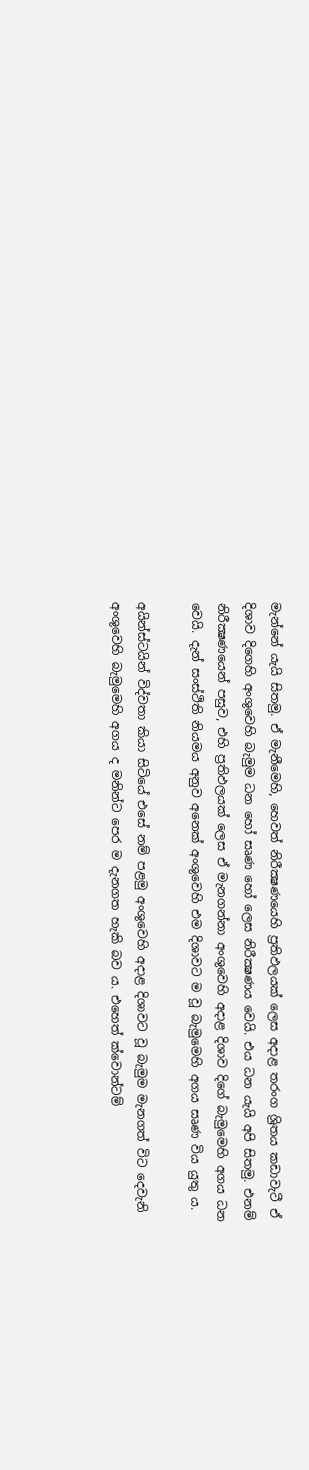මැන්නේ යැයි සිතමු. ඒ මැනීමෙහි, හෙවත් නිරීක්‍ෂණයෙහි ප්‍රතිඵලයක් ලෙස අදාළ තරංග ශ්‍රිතය කඩාවැටී ඒ දිශාව දිගෙහි අංශුවෙහි බැමුම ධන හෝ සෘණ හෝ ලෙස නිරීක්‍ෂණය වෙයි. එය ධන යැයි අපි සිතමු. එනම් නිරීක්‍ෂණයෙන් පසුව, එහි ප්‍රතිඵලයක් ලෙස ඒ මැනගන්නා අංශුවෙහි අදාළ දිශාව දිගේ බැමුමෙහි අගය ධන වෙයි. දැන් සංස්ථිති නියමය අනුව අනෙක් අංශුවෙහි එම දිශාවට ම වූ බැමුමෙහි අගය සෘණ විය යුතු ය.

අයින්ස්ටයින් විද්වතා කියා සිටියේ එසේ නම් පළමු අංශුවෙහි අදාළ දිශාවට වූ බැමුම මැනගත් විට දෙවැනි අංශුවෙහි බැමුමෙහි අගය ද මනින්ට පෙර ම දැනගත හැකි බව ය. එහෙත් ක්වොන්ටම්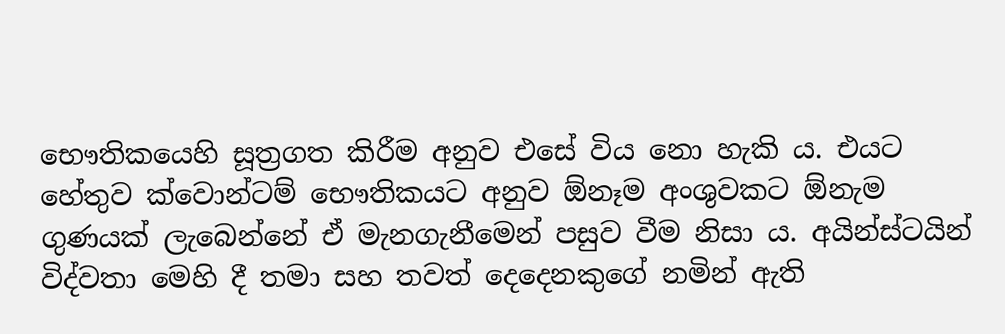භෞතිකයෙහි සූත්‍රගත කිරීම අනුව එසේ විය නො හැකි ය. එයට හේතුව ක්වොන්ටම් භෞතිකයට අනුව ඕනෑම අංශුවකට ඕනැම ගුණයක් ලැබෙන්නේ ඒ මැනගැනීමෙන් පසුව වීම නිසා ය. අයින්ස්ටයින් විද්වතා මෙහි දී තමා සහ තවත් දෙදෙනකුගේ නමින් ඇති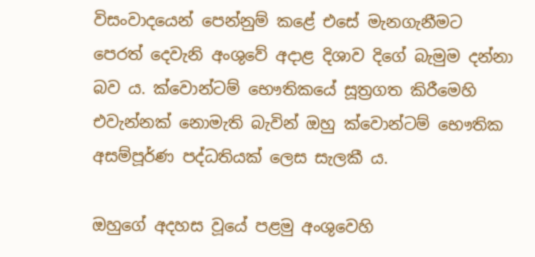විසංවාදයෙන් පෙන්නුම් කළේ එසේ මැනගැනීමට පෙරත් දෙවැනි අංශුවේ අදාළ දිශාව දිගේ බැමුම දන්නා බව ය. ක්වොන්ටම් භෞතිකයේ සූත්‍රගත කිරීමෙහි එවැන්නක් නොමැති බැවින් ඔහු ක්වොන්ටම් භෞතික අසම්පූර්ණ පද්ධතියක් ලෙස සැලකී ය.

ඔහුගේ අදහස වූයේ පළමු අංශුවෙහි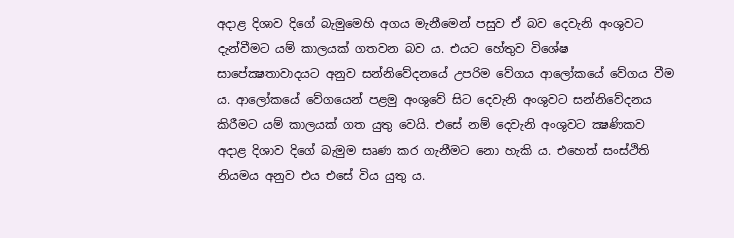අදාළ දිශාව දිගේ බැමුමෙහි අගය මැනීමෙන් පසුව ඒ බව දෙවැනි අංශුවට දැන්වීමට යම් කාලයක් ගතවන බව ය. එයට හේතුව විශේෂ සාපේක්‍ෂතාවාදයට අනුව සන්නිවේදනයේ උපරිම වේගය ආලෝකයේ වේගය වීම ය. ආලෝකයේ වේගයෙන් පළමු අංශුවේ සිට දෙවැනි අංශුවට සන්නිවේදනය කිරීමට යම් කාලයක් ගත යුතු වෙයි. එසේ නම් දෙවැනි අංශුවට ක්‍ෂණිකව අදාළ දිශාව දිගේ බැමුම සෘණ කර ගැනීමට නො හැකි ය. එහෙත් සංස්ථිති නියමය අනුව එය එසේ විය යුතු ය.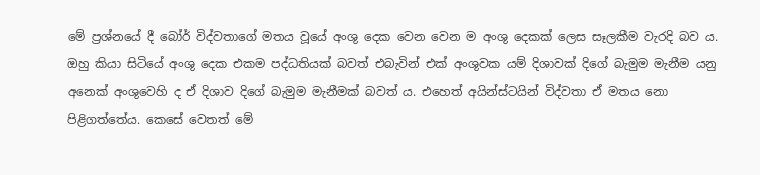මේ ප්‍රශ්නයේ දී බෝර් විද්වතාගේ මතය වූයේ අංශු දෙක වෙන වෙන ම අංශු දෙකක් ලෙස සෑලකීම වැරදි බව ය. ඔහු කියා සිටියේ අංශු දෙක එකම පද්ධතියක් බවත් එබැවින් එක් අංශුවක යම් දිශාවක් දිගේ බැමුම මැනීම යනු අනෙක් අංශුවෙහි ද ඒ දිශාව දිගේ බැමුම මැනීමක් බවත් ය. එහෙත් අයින්ස්ටයින් විද්වතා ඒ මතය නො පිළිගත්තේය. කෙසේ වෙතත් මේ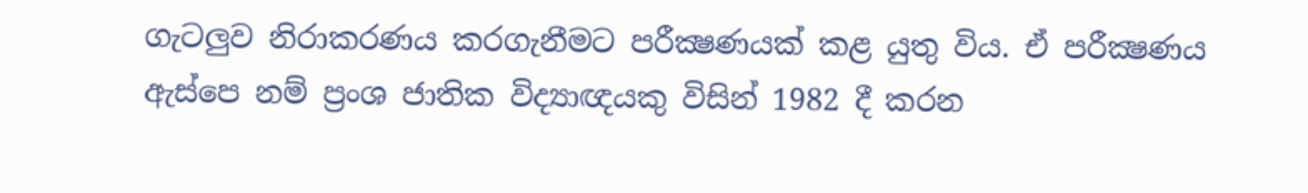ගැටලුව නිරාකරණය කරගැනීමට පරීක්‍ෂණයක් කළ යුතු විය. ඒ පරීක්‍ෂණය ඇස්පෙ නම් ප්‍රංශ ජාතික විද්‍යාඥයකු විසින් 1982 දී කරන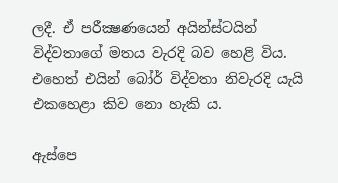ලදී. ඒ පරීක්‍ෂණයෙන් අයින්ස්ටයින් විද්වතාගේ මතය වැරදි බව හෙළි විය. එහෙත් එයින් බෝර් විද්වතා නිවැරදි යැයි එකහෙළා කිව නො හැකි ය.

ඇස්පෙ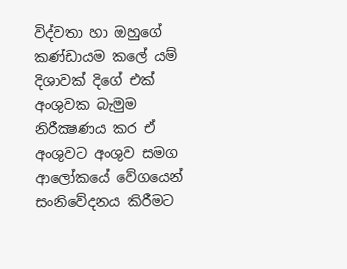විද්වතා හා ඔහුගේ කණ්ඩායම කලේ යම් දිශාවක් දිගේ එක් අංශුවක බැමුම නිරීක්‍ෂණය කර ඒ අංශුවට අංශුව සමග ආලෝකයේ වේගයෙන් සංනිවේදනය කිරීමට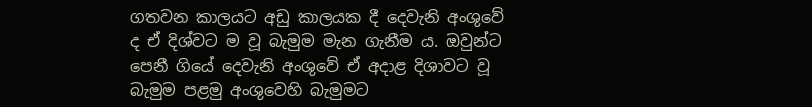ගතවන කාලයට අඩු කාලයක දී දෙවැනි අංශුවේ ද ඒ දිශ්වට ම වූ බැමුම මැන ගැනීම ය. ඔවුන්ට පෙනී ගියේ දෙවැනි අංශුවේ ඒ අදාළ දිශාවට වූ බැමුම පළමු අංශුවෙහි බැමුමට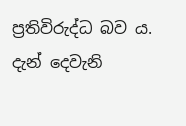ප්‍රතිවිරුද්ධ බව ය. දැන් දෙවැනි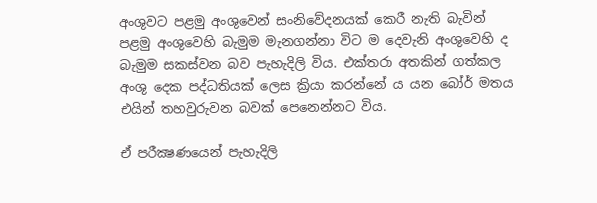අංශුවට පළමු අංශුවෙන් සංනිවේදනයක් කෙරී නැති බැවින් පළමු අංශුවෙහි බැමුම මැනගන්නා විට ම දෙවැනි අංශුවෙහි ද බැමුම සකස්වන බව පැහැදිලි විය. එක්තරා අතකින් ගත්කල අංශු දෙක පද්ධතියක් ලෙස ක්‍රියා කරන්නේ ය යන බෝර් මතය එයින් තහවුරුවන බවක් පෙනෙන්නට විය.

ඒ පරීක්‍ෂණයෙන් පැහැදිලි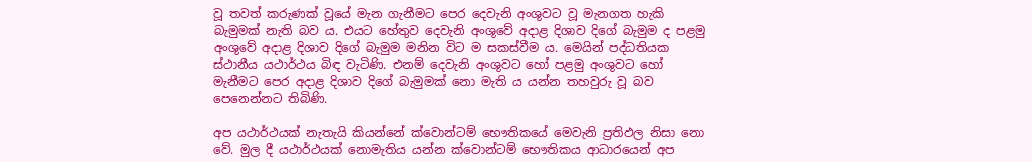වූ තවත් කරුණක් වූයේ මැන ගැනීමට පෙර දෙවැනි අංශුවට වූ මැනගත හැකි බැමුමක් නැති බව ය. එයට හේතුව දෙවැනි අංශුවේ අදාළ දිශාව දිගේ බැමුම ද පළමු අංශුවේ අදාළ දිශාව දිගේ බැමුම මනින විට ම සකස්වීම ය. මෙයින් පද්ධතියක ස්ථානීය යථාර්ථය බිඳ වැටිණි. එනම් දෙවැනි අංශුවට හෝ පළමු අංශුවට හෝ මැනීමට පෙර අදාළ දිශාව දිගේ බැමුමක් නො මැති ය යන්න තහවුරු වූ බව පෙනෙන්නට තිබිණි.

අප යථාර්ථයක් නැතැයි කියන්නේ ක්වොන්ටම් භෞතිකයේ මෙවැනි ප්‍රතිඵල නිසා නො වේ. මුල දී යථාර්ථයක් නොමැතිය යන්න ක්වොන්ටම් භෞතිකය ආධාරයෙන් අප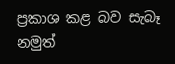ප්‍රකාශ කළ බව සැබෑ නමුත්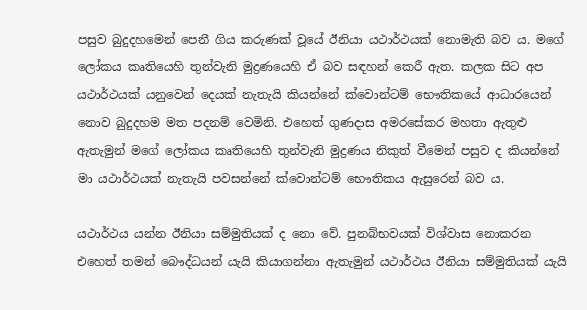පසුව බුදුදහමෙන් පෙනී ගිය කරුණක් වූයේ ඊනියා යථාර්ථයක් නොමැති බව ය. මගේ ලෝකය කෘතියෙහි තුන්වැනි මුද්‍රණයෙහි ඒ බව සඳහන් කෙරී ඇත. කලක සිට අප යථාර්ථයක් යනුවෙන් දෙයක් නැතැයි කියන්නේ ක්වොන්ටම් භෞතිකයේ ආධාරයෙන් නොව බුදුදහම මත පදනම් වෙමිනි. එහෙත් ගුණදාස අමරසේකර මහතා ඇතුළු ඇතැමුන් මගේ ලෝකය කෘතියෙහි තුන්වැනි මුද්‍රණය නිකුත් වීමෙන් පසුව ද කියන්නේ මා යථාර්ථයක් නැතැයි පවසන්නේ ක්වොන්ටම් භෞතිකය ඇසුරෙන් බව ය.

යථාර්ථය යන්න ඊනියා සම්මුතියක් ද නො වේ. පුනබ්භවයක් විශ්වාස නොකරන එහෙත් තමන් බෞද්ධයන් යැයි කියාගන්නා ඇතැමුන් යථාර්ථය ඊනියා සම්මුතියක් යැයි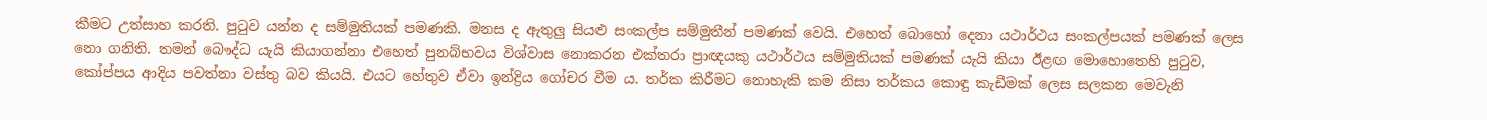කීමට උත්සාහ කරති. පුටුව යන්න ද සම්මුතියක් පමණකි. මනස ද ඇතුලු සියළු සංකල්ප සම්මුතීන් පමණක් වෙයි. එහෙත් බොහෝ දෙනා යථාර්ථය සංකල්පයක් පමණක් ලෙස නො ගනිති. තමන් බෞද්ධ යැයි කියාගන්නා එහෙත් පුනබ්භවය විශ්වාස නොකරන එක්තරා ප්‍රාඥයකු යථාර්ථය සම්මුතියක් පමණක් යැයි කියා ඊළඟ මොහොතෙහි පුටුව, කෝප්පය ආදිය පවත්නා වස්තු බව කියයි. එයට හේතුව ඒවා ඉන්ද්‍රිය ගෝචර වීම ය. තර්ක කිරීමට නොහැකි කම නිසා තර්කය කොඳු කැඩීමක් ලෙස සලකන මෙවැනි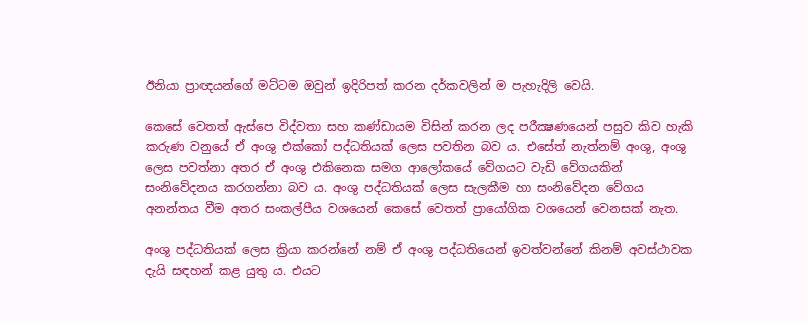ඊනියා ප්‍රාඥයන්ගේ මට්ටම ඔවුන් ඉදිරිපත් කරන දර්කවලින් ම පැහැදිලි වෙයි.

කෙසේ වෙතත් ඇස්පෙ විද්වතා සහ කණ්ඩායම විසින් කරන ලද පරීක්‍ෂණයෙන් පසුව කිව හැකි කරුණ වනුයේ ඒ අංශු එක්කෝ පද්ධතියක් ලෙස පවතින බව ය. එසේත් නැත්නම් අංශු, අංශු ලෙස පවත්නා අතර ඒ අංශු එකිනෙක සමග ආලෝකයේ වේගයට වැඩි වේගයකින් සංනිවේදනය කරගන්නා බව ය. අංශු පද්ධතියක් ලෙස සැලකීම හා සංනිවේදන වේගය අනන්තය වීම අතර සංකල්පීය වශයෙන් කෙසේ වෙතත් ප්‍රායෝගික වශයෙන් වෙනසක් නැත.

අංශු පද්ධතියක් ලෙස ක්‍රියා කරන්නේ නම් ඒ අංශු පද්ධතියෙන් ඉවත්වන්නේ කිනම් අවස්ථාවක දැයි සඳහන් කළ යුතු ය. එයට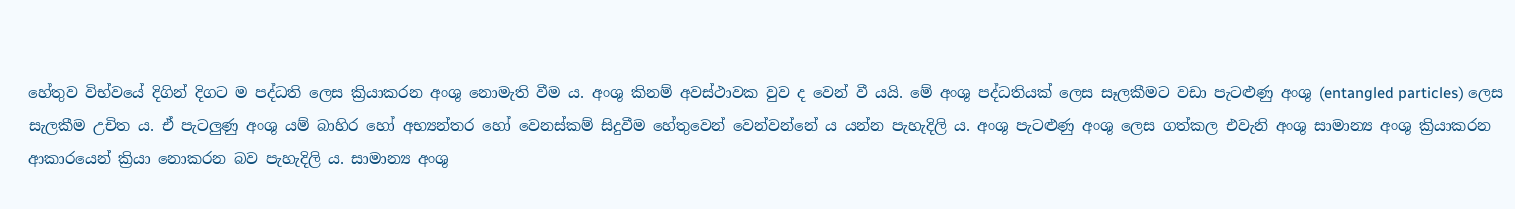හේතුව විභ්වයේ දිගින් දිගට ම පද්ධති ලෙස ක්‍රියාකරන අංශු නොමැති වීම ය. අංශු කිනම් අවස්ථාවක වුව ද වෙන් වී යයි. මේ අංශු පද්ධතියක් ලෙස සෑලකීමට වඩා පැටළුණු අංශු (entangled particles) ලෙස සැලකීම උචිත ය. ඒ පැටලුණු අංශු යම් බාහිර හෝ අභ්‍යන්තර හෝ වෙනස්කම් සිදුවීම හේතුවෙන් වෙන්වන්නේ ය යන්න පැහැදිලි ය. අංශු පැටළුණු අංශු ලෙස ගත්කල එවැනි අංශු සාමාන්‍ය අංශු ක්‍රියාකරන ආකාරයෙන් ක්‍රියා නොකරන බව පැහැදිලි ය. සාමාන්‍ය අංශු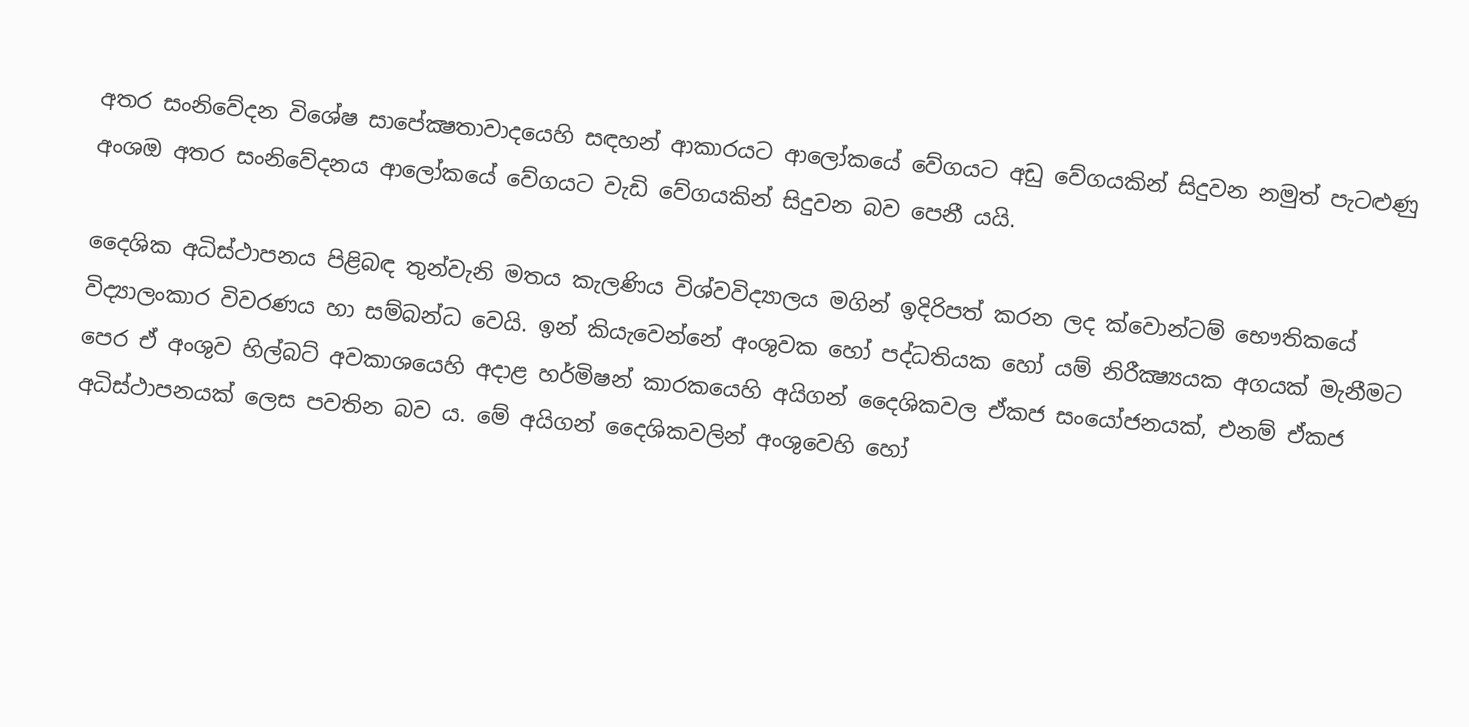අතර සංනිවේදන විශේෂ සාපේක්‍ෂතාවාදයෙහි සඳහන් ආකාරයට ආලෝකයේ වේගයට අඩු වේගයකින් සිදුවන නමුත් පැටළුණු අංශඔ අතර සංනිවේදනය ආලෝකයේ වේගයට වැඩි වේගයකින් සිදුවන බව පෙනී යයි.

දෛශික අධිස්ථාපනය පිළිබඳ තුන්වැනි මතය කැලණිය විශ්වවිද්‍යාලය මගින් ඉදිරිපත් කරන ලද ක්වොන්ටම් භෞතිකයේ විද්‍යාලංකාර විවරණය හා සම්බන්ධ වෙයි. ඉන් කියැවෙන්නේ අංශුවක හෝ පද්ධතියක හෝ යම් නිරීක්‍ෂ්‍යයක අගයක් මැනීමට පෙර ඒ අංශුව හිල්බට් අවකාශයෙහි අදාළ හර්මිෂන් කාරකයෙහි අයිගන් දෛශිකවල ඒකජ සංයෝජනයක්, එනම් ඒකජ අධිස්ථාපනයක් ලෙස පවතින බව ය. මේ අයිගන් දෛශිකවලින් අංශුවෙහි හෝ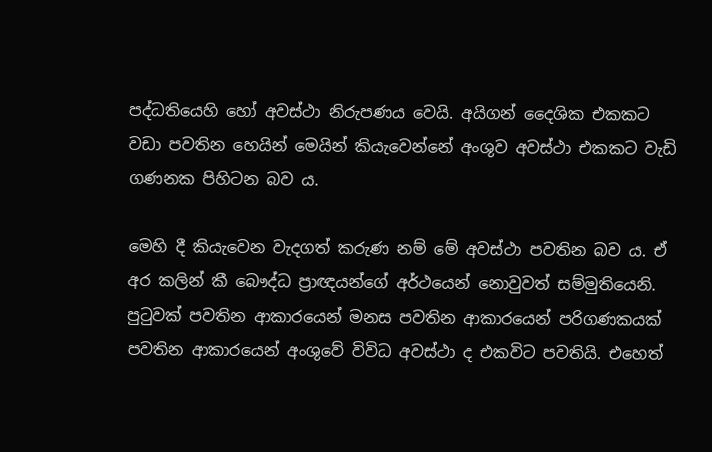පද්ධතියෙහි හෝ අවස්ථා නිරුපණය වෙයි. අයිගන් දෛශික එකකට වඩා පවතින හෙයින් මෙයින් කියැවෙන්නේ අංශුව අවස්ථා එකකට වැඩි ගණනක පිහිටන බව ය.

මෙහි දී කියැවෙන වැදගත් කරුණ නම් මේ අවස්ථා පවතින බව ය. ඒ අර කලින් කී බෞද්ධ ප්‍රාඥයන්ගේ අර්ථයෙන් නොවුවත් සම්මුතියෙනි. පුටුවක් පවතින ආකාරයෙන් මනස පවතින ආකාරයෙන් පරිගණකයක් පවතින ආකාරයෙන් අංශුවේ විවිධ අවස්ථා ද එකවිට පවතියි. එහෙත්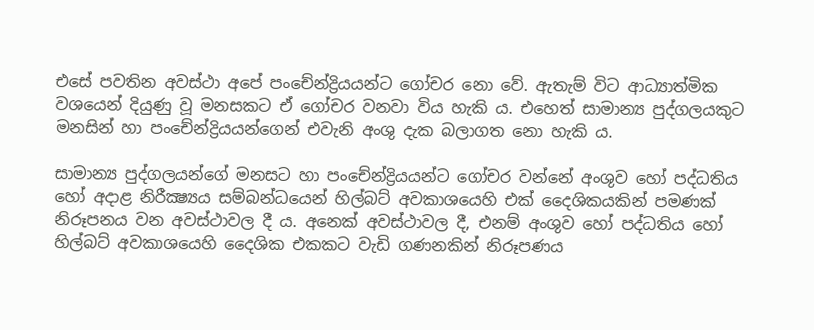එසේ පවතින අවස්ථා අපේ පංචේන්ද්‍රියයන්ට ගෝචර නො වේ. ඇතැම් විට ආධ්‍යාත්මික වශයෙන් දියුණු වූ මනසකට ඒ ගෝචර වනවා විය හැකි ය. එහෙත් සාමාන්‍ය පුද්ගලයකුට මනසින් හා පංචේන්ද්‍රියයන්ගෙන් එවැනි අංශු දැක බලාගත නො හැකි ය.

සාමාන්‍ය පුද්ගලයන්ගේ මනසට හා පංචේන්ද්‍රියයන්ට ගෝචර වන්නේ අංශුව හෝ පද්ධතිය හෝ අදාළ නිරීක්‍ෂ්‍යය සම්බන්ධයෙන් හිල්බට් අවකාශයෙහි එක් දෛශිකයකින් පමණක් නිරූපනය වන අවස්ථාවල දී ය. අනෙක් අවස්ථාවල දී, එනම් අංශුව හෝ පද්ධතිය හෝ හිල්බට් අවකාශයෙහි දෛශික එකකට වැඩි ගණනකින් නිරූපණය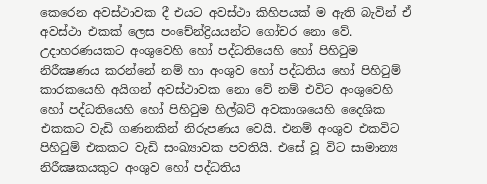කෙරෙන අවස්ථාවක දී එයට අවස්ථා කිහිපයක් ම ඇති බැවින් ඒ අවස්ථා එකක් ලෙස පංචේන්ද්‍රියයන්ට ගෝචර නො වේ. උදාහරණයකට අංශුවෙහි හෝ පද්ධතියෙහි හෝ පිහිටුම නිරීක්‍ෂණය කරන්නේ නම් හා අංශුව හෝ පද්ධතිය හෝ පිහිටුම් කාරකයෙහි අයිගන් අවස්ථාවක නො වේ නම් එවිට අංශුවෙහි හෝ පද්ධතියෙහි හෝ පිහිටුම හිල්බට් අවකාශයෙහි දෛශික එකකට වැඩි ගණනකින් නිරුපණය වෙයි. එනම් අංශුව එකවිට පිහිටුම් එකකට වැඩි සංඛ්‍යාවක පවතියි. එසේ වූ විට සාමාන්‍ය නිරීක්‍ෂකයකුට අංශුව හෝ පද්ධතිය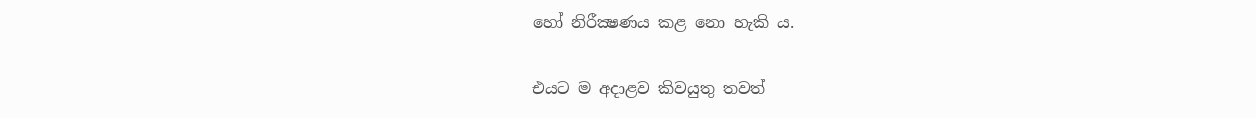හෝ නිරීක්‍ෂණය කළ නො හැකි ය.

එයට ම අදාළව කිවයුතු තවත්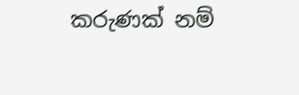කරුණක් නම්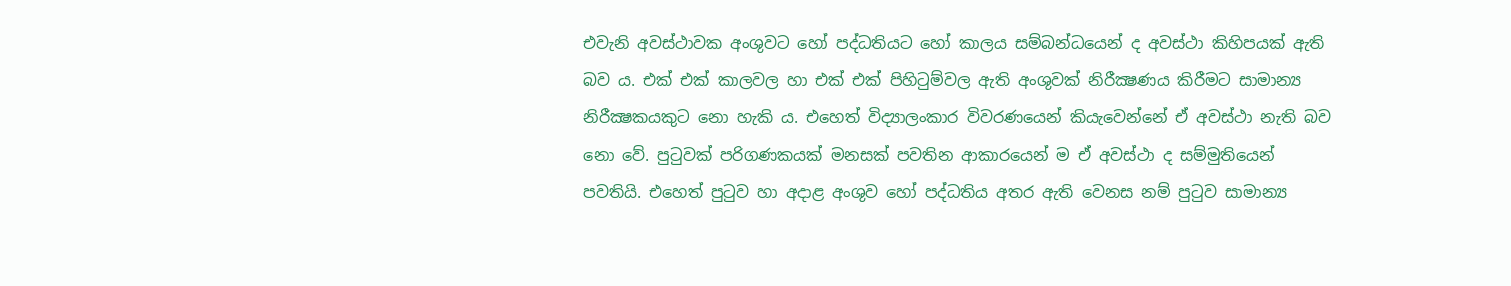එවැනි අවස්ථාවක අංශුවට හෝ පද්ධතියට හෝ කාලය සම්බන්ධයෙන් ද අවස්ථා කිහිපයක් ඇති බව ය. එක් එක් කාලවල හා එක් එක් පිහිටුම්වල ඇති අංශුවක් නිරීක්‍ෂණය කිරීමට සාමාන්‍ය නිරීක්‍ෂකයකුට නො හැකි ය. එහෙත් විද්‍යාලංකාර විවරණයෙන් කියැවෙන්නේ ඒ අවස්ථා නැති බව නො වේ. පුටුවක් පරිගණකයක් මනසක් පවතින ආකාරයෙන් ම ඒ අවස්ථා ද සම්මුතියෙන් පවතියි. එහෙත් පුටුව හා අදාළ අංශුව හෝ පද්ධතිය අතර ඇති වෙනස නම් පුටුව සාමාන්‍ය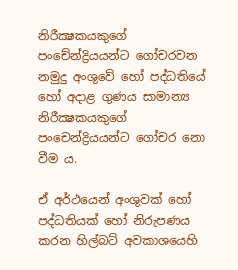නිරීක්‍ෂකයකුගේ පංචේන්ද්‍රියයන්ට ගෝචරවන නමුදු අංශුවේ හෝ පද්ධතියේ හෝ අදාළ ගුණය සාමාන්‍ය නිරීක්‍ෂකයකුගේ පංචෙන්ද්‍රියයන්ට ගෝචර නො වීම ය.

ඒ අර්ථයෙන් අංශුවක් හෝ පද්ධතියක් හෝ නිරුපණය කරන හිල්බට් අවකාශයෙහි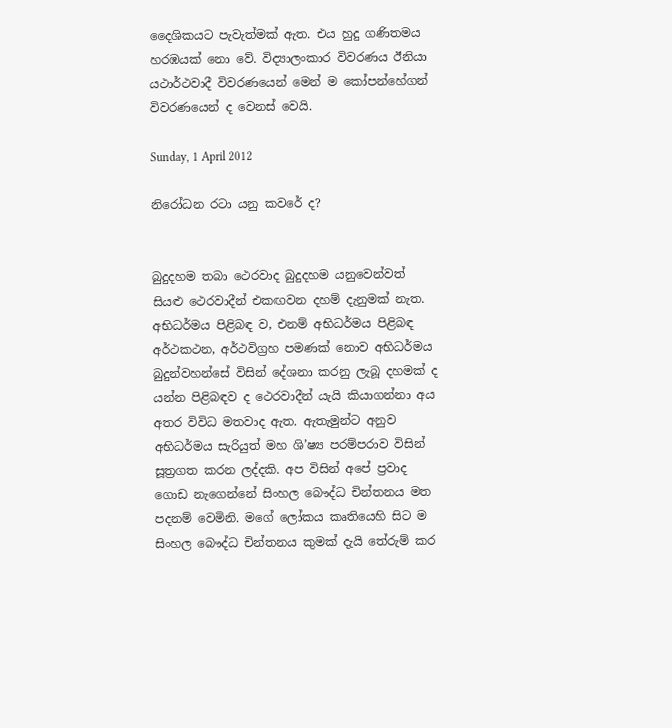දෛශිකයට පැවැත්මක් ඇත. එය හුදු ගණිතමය හරඹයක් නො වේ. විද්‍යාලංකාර විවරණය ඊනියා යථාර්ථවාදී විවරණයෙන් මෙන් ම කෝපන්හේගන් විවරණයෙන් ද වෙනස් වෙයි.

Sunday, 1 April 2012

නිරෝධන රටා යනු කවරේ ද?


බුදුදහම තබා ථෙරවාද බුදුදහම යනුවෙන්වත් සියළු ථෙරවාදීන් එකඟවන දහම් දැනුමක් නැත. අභිධර්මය පිළිබඳ ව, එනම් අභිධර්මය පිළිබඳ අර්ථකථන, අර්ථවිග්‍රහ පමණක් නොව අභිධර්මය බුදුන්වහන්සේ විසින් දේශනා කරනු ලැබූ දහමක් ද යන්න පිළිබඳව ද ථෙරවාදීන් යැයි කියාගන්නා අය අතර විවිධ මතවාද ඇත. ඇතැමුන්ට අනුව අභිධර්මය සැරියුත් මහ ශි’ෂ්‍ය පරම්පරාව විසින් සූත්‍රගත කරන ලද්දකි. අප විසින් අපේ ප්‍රවාද ගොඩ නැගෙන්නේ සිංහල බෞද්ධ චින්තනය මත පදනම් වෙමිනි. මගේ ලෝකය කෘතියෙහි සිට ම සිංහල බෞද්ධ චින්තනය කුමක් දැයි තේරුම් කර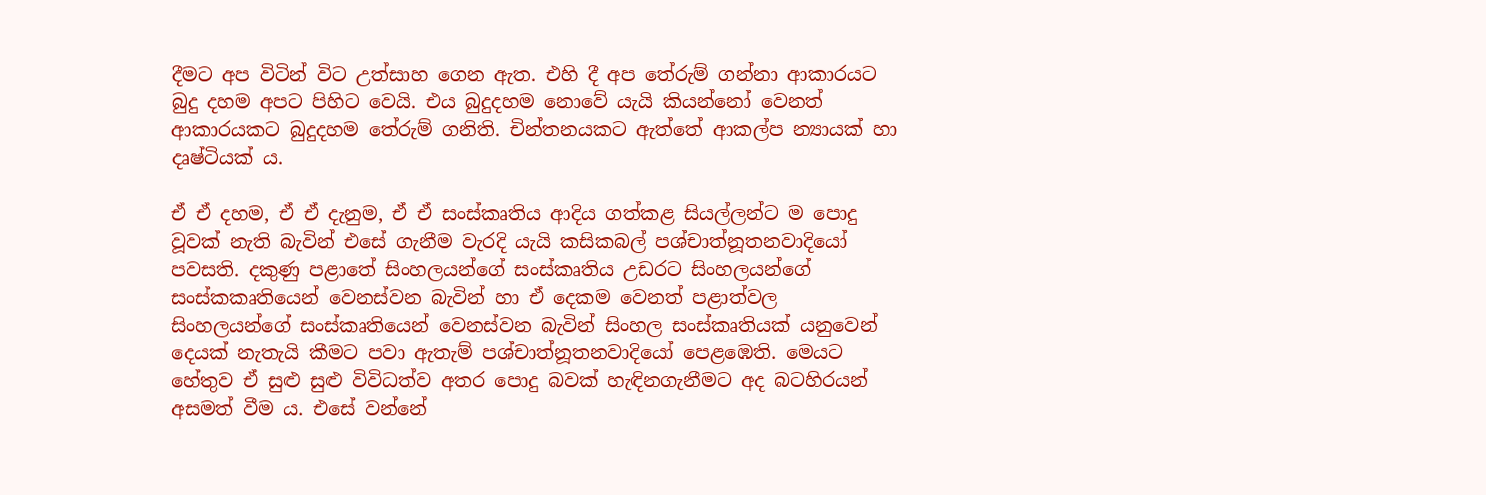දීමට අප විටින් විට උත්සාහ ගෙන ඇත. එහි දී අප තේරුම් ගන්නා ආකාරයට බුදු දහම අපට පිහිට වෙයි. එය බුදුදහම නොවේ යැයි කියන්නෝ වෙනත් ආකාරයකට බුදුදහම තේරුම් ගනිති. චින්තනයකට ඇත්තේ ආකල්ප න්‍යායක් හා දෘෂ්ටියක් ය.

ඒ ඒ දහම, ඒ ඒ දැනුම, ඒ ඒ සංස්කෘතිය ආදිය ගත්කළ සියල්ලන්ට ම පොදු වූවක් නැති බැවින් එසේ ගැනීම වැරදි යැයි කසිකබල් පශ්චාත්නූතනවාදියෝ පවසති. දකුණු පළාතේ සිංහලයන්ගේ සංස්කෘතිය උඩරට සිංහලයන්ගේ සංස්කකෘතියෙන් වෙනස්වන බැවින් හා ඒ දෙකම වෙනත් පළාත්වල සිංහලයන්ගේ සංස්කෘතියෙන් වෙනස්වන බැවින් සිංහල සංස්කෘතියක් යනුවෙන් දෙයක් නැතැයි කීමට පවා ඇතැම් පශ්චාත්නූතනවාදියෝ පෙළඹෙති. මෙයට හේතුව ඒ සුළු සුළු විවිධත්ව අතර පොදු බවක් හැඳිනගැනීමට අද බටහිරයන් අසමත් වීම ය. එසේ වන්නේ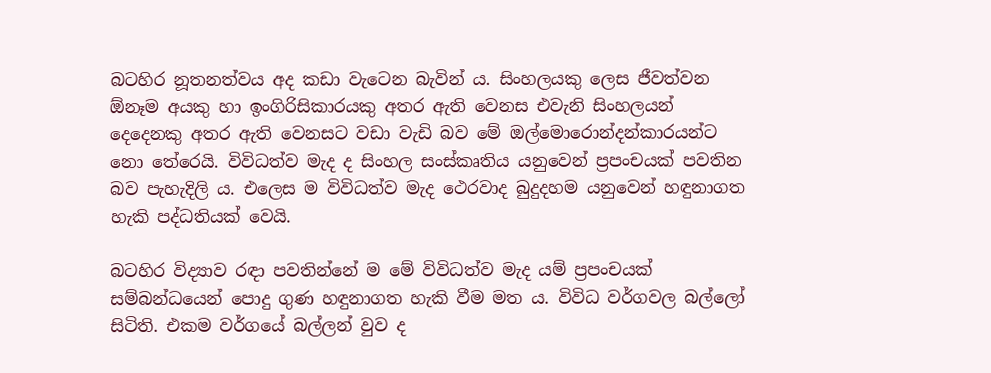බටහිර නූතනත්වය අද කඩා වැටෙන බැවින් ය. සිංහලයකු ලෙස ජීවත්වන ඕනෑම අයකු හා ඉංගිරිසිකාරයකු අතර ඇති වෙනස එවැනි සිංහලයන් දෙදෙනකු අතර ඇති වෙනසට වඩා වැඩි බව මේ ඔල්මොරොන්දන්කාරයන්ට නො තේරෙයි. විවිධත්ව මැද ද සිංහල සංස්කෘතිය යනුවෙන් ප්‍රපංචයක් පවතින බව පැහැදිලි ය. එලෙස ම විවිධත්ව මැද ථෙරවාද බුදුදහම යනුවෙන් හඳුනාගත හැකි පද්ධතියක් වෙයි.

බටහිර විද්‍යාව රඳා පවතින්නේ ම මේ විවිධත්ව මැද යම් ප්‍රපංචයක් සම්බන්ධයෙන් පොදු ගුණ හඳුනාගත හැකි වීම මත ය. විවිධ වර්ගවල බල්ලෝ සිටිති. එකම වර්ගයේ බල්ලන් වුව ද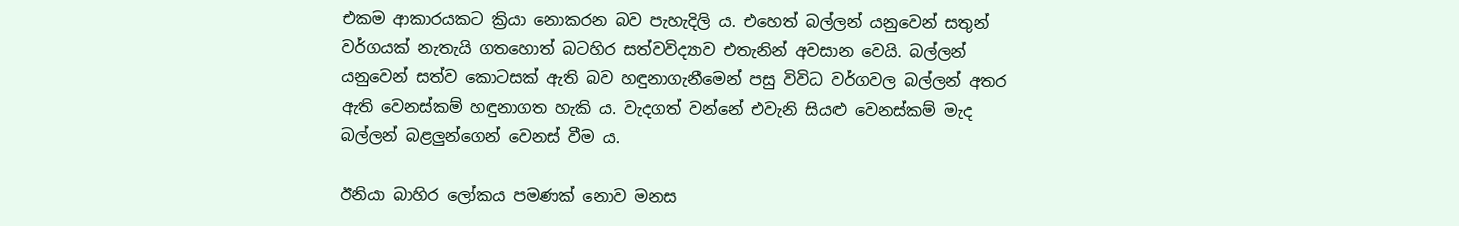එකම ආකාරයකට ක්‍රියා නොකරන බව පැහැදිලි ය. එහෙත් බල්ලන් යනුවෙන් සතුන් වර්ගයක් නැතැයි ගතහොත් බටහිර සත්වවිද්‍යාව එතැනින් අවසාන වෙයි. බල්ලන් යනුවෙන් සත්ව කොටසක් ඇති බව හඳුනාගැනීමෙන් පසු විවිධ වර්ගවල බල්ලන් අතර ඇති වෙනස්කම් හඳුනාගත හැකි ය. වැදගත් වන්නේ එවැනි සියළු වෙනස්කම් මැද බල්ලන් බළලුන්ගෙන් වෙනස් වීම ය.

ඊනියා බාහිර ලෝකය පමණක් නොව මනස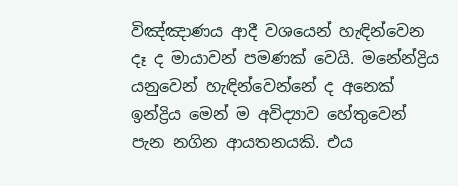විඤ්ඤාණය ආදී වශයෙන් හැඳින්වෙන දෑ ද මායාවන් පමණක් වෙයි. මනේන්ද්‍රිය යනුවෙන් හැඳින්වෙන්නේ ද අනෙක් ඉන්ද්‍රිය මෙන් ම අවිද්‍යාව හේතුවෙන් පැන නගින ආයතනයකි. එය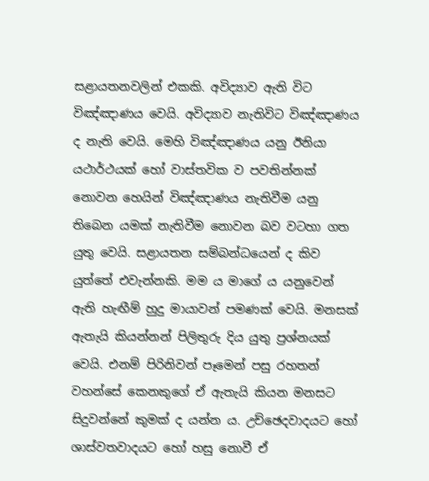සළායතනවලින් එකකි. අවිද්‍යාව ඇති විට විඤ්ඤාණය වෙයි. අවිද්‍යාව නැතිවිට විඤ්ඤාණය ද නැති වෙයි. මෙහි විඤ්ඤාණය යනු ඊනියා යථාර්ථයක් හෝ වාස්තවික ව පවතින්නක් නොවන හෙයින් විඤ්ඤාණය නැතිවීම යනු තිබෙන යමක් නැතිවීම නොවන බව වටහා ගත යුතු වෙයි. සළායතන සම්බන්ධයෙන් ද කිව යුත්තේ එවැන්නකි. මම ය මාගේ ය යනුවෙන් ඇති හැඟීම් හුදු මායාවන් පමණක් වෙයි. මනසක් ඇතැයි කියන්නන් පිලිතුරු දිය යුතු ප්‍රශ්නයක් වෙයි. එනම් පිරිනිවන් පෑමෙන් පසු රහතන් වහන්සේ කෙනකුගේ ඒ ඇතැයි කියන මනසට සිදුවන්නේ කුමක් ද යන්න ය. උච්ඡෙදවාදයට හෝ ශාස්වතවාදයට හෝ හසු නොවී ඒ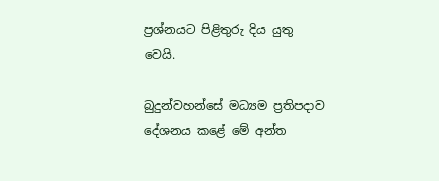ප්‍රශ්නයට පිළිතුරු දිය යුතු වෙයි.

බුදුන්වහන්සේ මධ්‍යම ප්‍රතිපදාව දේශනය කළේ මේ අන්ත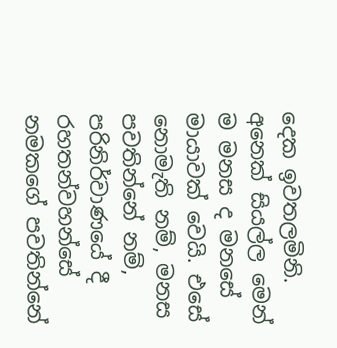දෙක ඉවතලමිනි. අනෙක් සියල්ල මෙන් ම මනස ද මනසේ මායාවක් වෙයි. එසේ නොමැති නම්, මනස පවතින්නේ නම්, පරිනිර්වාණයේ දී රහතන්වහන්සේ නමකගේ පවතින්නේ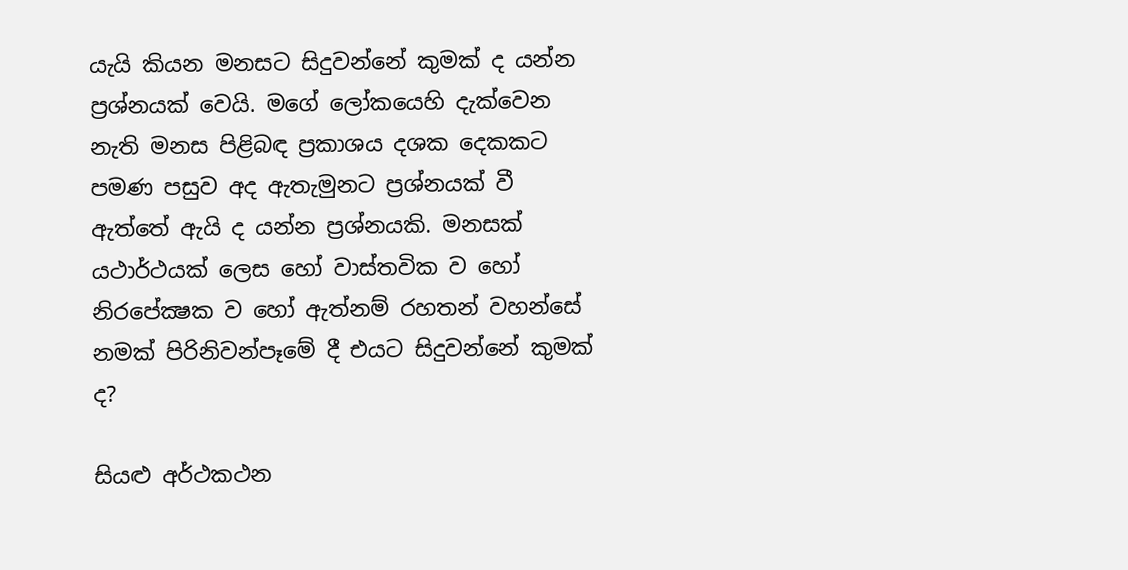යැයි කියන මනසට සිදුවන්නේ කුමක් ද යන්න ප්‍රශ්නයක් වෙයි. මගේ ලෝකයෙහි දැක්වෙන නැති මනස පිළිබඳ ප්‍රකාශය දශක දෙකකට පමණ පසුව අද ඇතැමුනට ප්‍රශ්නයක් වී ඇත්තේ ඇයි ද යන්න ප්‍රශ්නයකි. මනසක් යථාර්ථයක් ලෙස හෝ වාස්තවික ව හෝ නිරපේක්‍ෂක ව හෝ ඇත්නම් රහතන් වහන්සේ නමක් පිරිනිවන්පෑමේ දී එයට සිදුවන්නේ කුමක් ද?

සියළු අර්ථකථන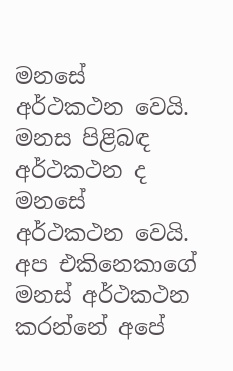මනසේ අර්ථකථන වෙයි. මනස පිළිබඳ අර්ථකථන ද මනසේ අර්ථකථන වෙයි. අප එකිනෙකාගේ මනස් අර්ථකථන කරන්නේ අපේ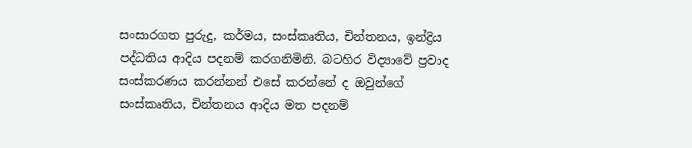සංසාරගත පුරුදු, කර්මය, සංස්කෘතිය, චින්තනය, ඉන්ද්‍රිය පද්ධතිය ආදිය පදනම් කරගනිමිනි. බටහිර විද්‍යාවේ ප්‍රවාද සංස්කරණය කරන්නන් එසේ කරන්නේ ද ඔවුන්ගේ සංස්කෘතිය, චින්තනය ආදිය මත පදනම්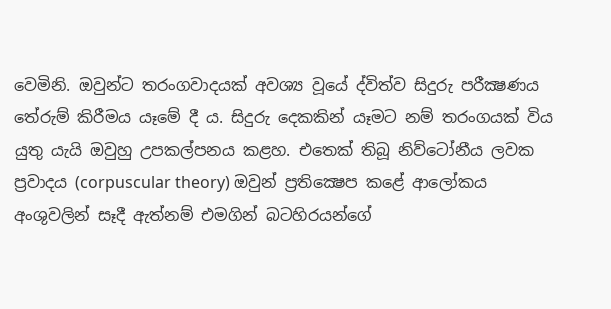වෙමිනි. ඔවුන්ට තරංගවාදයක් අවශ්‍ය වූයේ ද්විත්ව සිදුරු පරීක්‍ෂණය තේරුම් කිරීමය යෑමේ දී ය. සිදුරු දෙකකින් යෑමට නම් තරංගයක් විය යුතු යැයි ඔවුහු උපකල්පනය කළහ. එතෙක් තිබූ නිව්ටෝනීය ලවක ප්‍රවාදය (corpuscular theory) ඔවුන් ප්‍රතික්‍ෂෙප කළේ ආලෝකය අංශුවලින් සෑදී ඇත්නම් එමගින් බටහිරයන්ගේ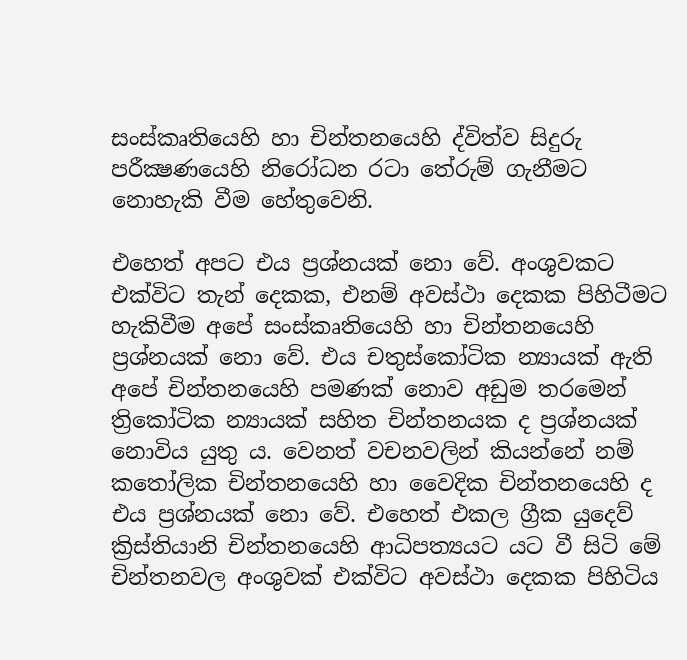සංස්කෘතියෙහි හා චින්තනයෙහි ද්විත්ව සිදුරු පරීක්‍ෂණයෙහි නිරෝධන රටා තේරුම් ගැනීමට නොහැකි වීම හේතුවෙනි.

එහෙත් අපට එය ප්‍රශ්නයක් නො වේ. අංශුවකට එක්විට තැන් දෙකක, එනම් අවස්ථා දෙකක පිහිටීමට හැකිවීම අපේ සංස්කෘතියෙහි හා චින්තනයෙහි ප්‍රශ්නයක් නො වේ. එය චතුස්කෝටික න්‍යායක් ඇති අපේ චින්තනයෙහි පමණක් නොව අඩුම තරමෙන් ත්‍රිකෝටික න්‍යායක් සහිත චින්තනයක ද ප්‍රශ්නයක් නොවිය යුතු ය. වෙනත් වචනවලින් කියන්නේ නම් කතෝලික චින්තනයෙහි හා වෛදික චින්තනයෙහි ද එය ප්‍රශ්නයක් නො වේ. එහෙත් එකල ග්‍රීක යුදෙව් ක්‍රිස්තියානි චින්තනයෙහි ආධිපත්‍යයට යට වී සිටි මේ චින්තනවල අංශුවක් එක්විට අවස්ථා දෙකක පිහිටිය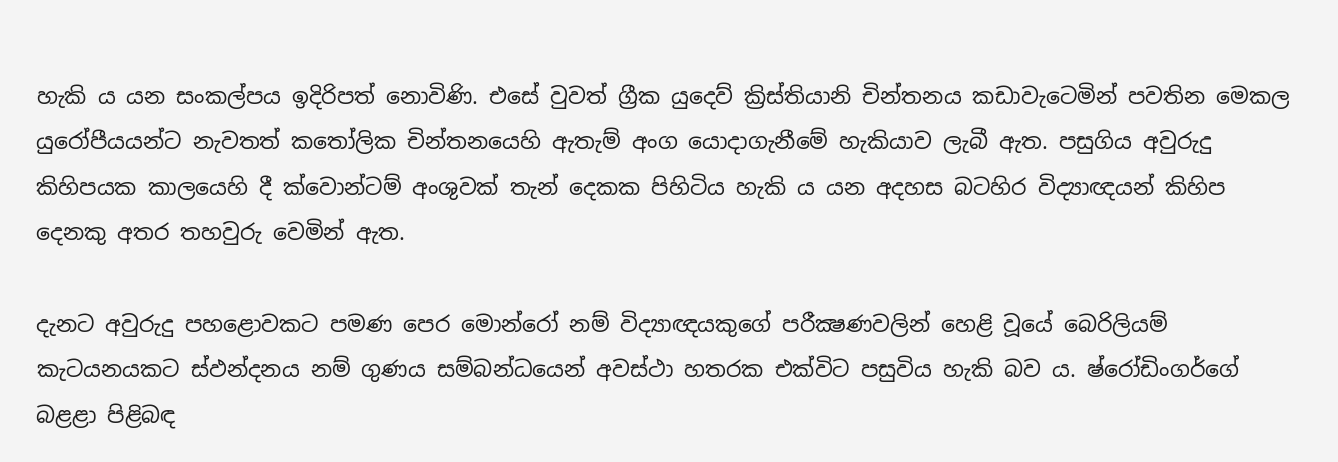හැකි ය යන සංකල්පය ඉදිරිපත් නොවිණි. එසේ වුවත් ග්‍රීක යුදෙව් ක්‍රිස්තියානි චින්තනය කඩාවැටෙමින් පවතින මෙකල යුරෝපීයයන්ට නැවතත් කතෝලික චින්තනයෙහි ඇතැම් අංග යොදාගැනීමේ හැකියාව ලැබී ඇත. පසුගිය අවුරුදු කිහිපයක කාලයෙහි දී ක්වොන්ටම් අංශුවක් තැන් දෙකක පිහිටිය හැකි ය යන අදහස බටහිර විද්‍යාඥයන් කිහිප දෙනකු අතර තහවුරු වෙමින් ඇත.

දැනට අවුරුදු පහළොවකට පමණ පෙර මොන්රෝ නම් විද්‍යාඥයකුගේ පරීක්‍ෂණවලින් හෙළි වූයේ බෙරිලියම් කැටයනයකට ස්ඵන්දනය නම් ගුණය සම්බන්ධයෙන් අවස්ථා හතරක එක්විට පසුවිය හැකි බව ය. ෂ්රෝඩිංගර්ගේ බළළා පිළිබඳ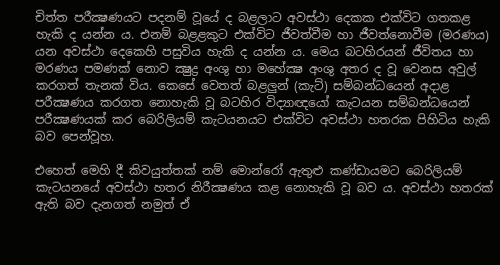චිත්ත පරීක්‍ෂණයට පදනම් වූයේ ද බළලාට අවස්ථා දෙකක එක්විට ගතකළ හැකි ද යන්න ය. එනම් බළළකුට එක්විට ජීවත්වීම හා ජීවත්නොවීම (මරණය) යන අවස්ථා දෙකෙහි පසුවිය හැකි ද යන්න ය. මෙය බටහිරයන් ජීවිතය හා මරණය පමණක් නොව ක්‍ෂුද්‍ර අංශු හා මහේක්‍ෂ අංශු අතර ද වූ වෙනස අවුල් කරගත් තැනක් විය. කෙසේ වෙතත් බළලුන් (කැට්) සම්බන්ධයෙන් අදාළ පරීක්‍ෂණය කරගත නොහැකි වූ බටහිර විද්‍යාඥයෝ කැටයන සම්බන්ධයෙන් පරීක්‍ෂණයක් කර බෙරිලියම් කැටයනයට එක්විට අවස්ථා හතරක පිහිටිය හැකි බව පෙන්වූහ.

එහෙත් මෙහි දී කිවයුත්තක් නම් මොන්රෝ ඇතුළු කණ්ඩායමට බෙරිලියම් කැටයනයේ අවස්ථා හතර නිරීක්‍ෂණය කළ නොහැකි වූ බව ය. අවස්ථා හතරක් ඇති බව දැනගත් නමුත් ඒ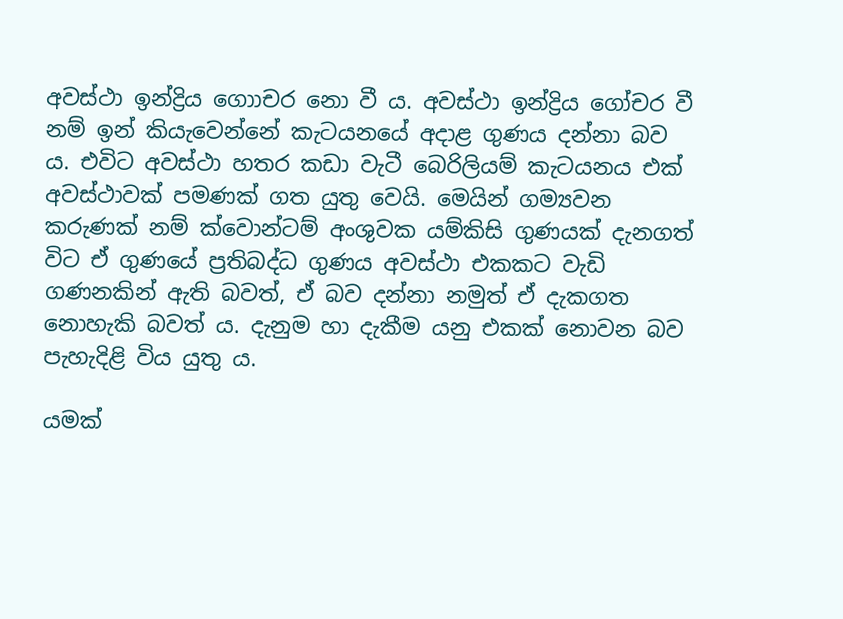අවස්ථා ඉන්ද්‍රිය ගොාචර නො වී ය. අවස්ථා ඉන්ද්‍රිය ගෝචර වී නම් ඉන් කියැවෙන්නේ කැටයනයේ අදාළ ගුණය දන්නා බව ය. එවිට අවස්ථා හතර කඩා වැටී බෙරිලියම් කැටයනය එක් අවස්ථාවක් පමණක් ගත යුතු වෙයි. මෙයින් ගම්‍යවන කරුණක් නම් ක්වොන්ටම් අංශුවක යම්කිසි ගුණයක් දැනගත් විට ඒ ගුණයේ ප්‍රතිබද්ධ ගුණය අවස්ථා එකකට වැඩි ගණනකින් ඇති බවත්, ඒ බව දන්නා නමුත් ඒ දැකගත නොහැකි බවත් ය. දැනුම හා දැකීම යනු එකක් නොවන බව පැහැදිළි විය යුතු ය.

යමක්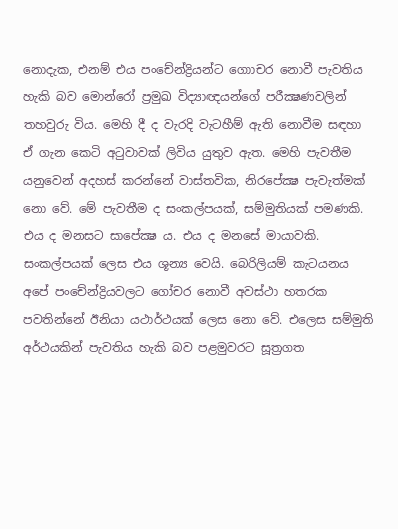නොදැක, එනම් එය පංචේන්ද්‍රියන්ට ගොාචර නොවී පැවතිය හැකි බව මොන්රෝ ප්‍රමුඛ විද්‍යාඥයන්ගේ පරීක්‍ෂණවලින් තහවුරු විය. මෙහි දී ද වැරදි වැටහීම් ඇති නොවීම සඳහා ඒ ගැන කෙටි අටුවාවක් ලිවිය යුතුව ඇත. මෙහි පැවතීම යනුවෙන් අදහස් කරන්නේ වාස්තවික, නිරපේක්‍ෂ පැවැත්මක් නො වේ. මේ පැවතීම ද සංකල්පයක්, සම්මුතියක් පමණකි. එය ද මනසට සාපේක්‍ෂ ය. එය ද මනසේ මායාවකි. සංකල්පයක් ලෙස එය ශූන්‍ය වෙයි. බෙරිලියම් කැටයනය අපේ පංචේන්ද්‍රියවලට ගෝචර නොවී අවස්ථා හතරක පවතින්නේ ඊනියා යථාර්ථයක් ලෙස නො වේ. එලෙස සම්මුති අර්ථයකින් පැවතිය හැකි බව පළමුවරට සූත්‍රගත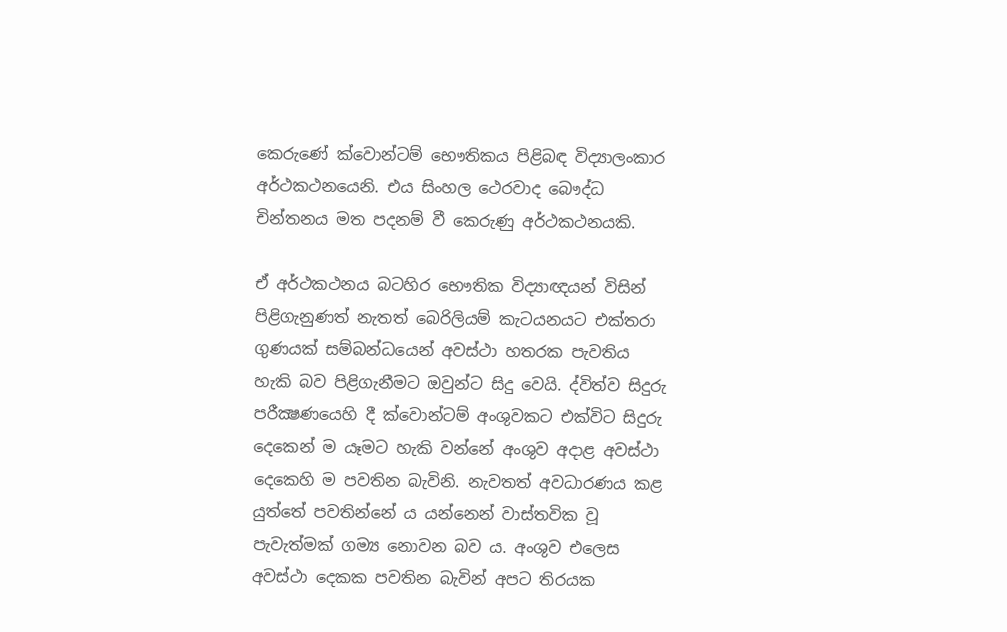කෙරුණේ ක්වොන්ටම් භෞතිකය පිළිබඳ විද්‍යාලංකාර අර්ථකථනයෙනි. එය සිංහල ථෙරවාද බෞද්ධ චින්තනය මත පදනම් වී කෙරුණු අර්ථකථනයකි.

ඒ අර්ථකථනය බටහිර භෞතික විද්‍යාඥයන් විසින් පිළිගැනුණත් නැතත් බෙරිලියම් කැටයනයට එක්තරා ගුණයක් සම්බන්ධයෙන් අවස්ථා හතරක පැවතිය හැකි බව පිළිගැනීමට ඔවුන්ට සිදු වෙයි. ද්විත්ව සිදුරු පරීක්‍ෂණයෙහි දී ක්වොන්ටම් අංශුවකට එක්විට සිදුරු දෙකෙන් ම යෑමට හැකි වන්නේ අංශුව අදාළ අවස්ථා දෙකෙහි ම පවතින බැවිනි. නැවතත් අවධාරණය කළ යුත්තේ පවතින්නේ ය යන්නෙන් වාස්තවික වූ පැවැත්මක් ගම්‍ය නොවන බව ය. අංශුව එලෙස අවස්ථා දෙකක පවතින බැවින් අපට තිරයක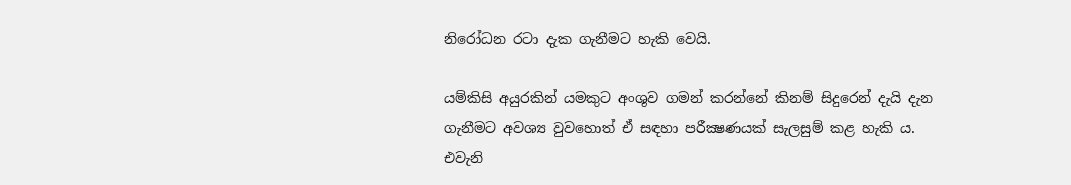නිරෝධන රටා දැක ගැනීමට හැකි වෙයි.

යම්කිසි අයුරකින් යමකුට අංශුව ගමන් කරන්නේ කිනම් සිදුරෙන් දැයි දැන ගැනීමට අවශ්‍ය වුවහොත් ඒ සඳහා පරීක්‍ෂණයක් සැලසුම් කළ හැකි ය. එවැනි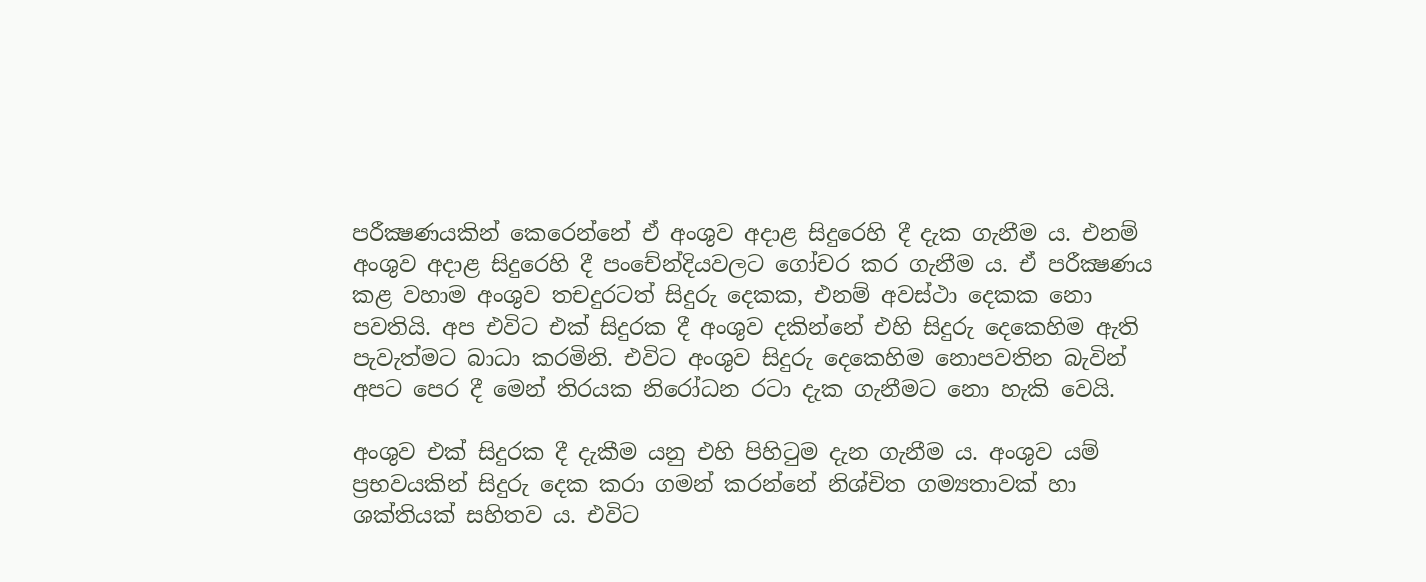පරීක්‍ෂණයකින් කෙරෙන්නේ ඒ අංශුව අදාළ සිදුරෙහි දී දැක ගැනීම ය. එනම් අංශුව අදාළ සිදුරෙහි දී පංචේන්දියවලට ගෝචර කර ගැනීම ය. ඒ පරීක්‍ෂණය කළ වහාම අංශුව තචදුරටත් සිදුරු දෙකක, එනම් අවස්ථා දෙකක නො පවතියි. අප එවිට එක් සිදුරක දී අංශුව දකින්නේ එහි සිදුරු දෙකෙහිම ඇති පැවැත්මට බාධා කරමිනි. එවිට අංශුව සිදුරු දෙකෙහිම නොපවතින බැවින් අපට පෙර දී මෙන් තිරයක නිරෝධන රටා දැක ගැනීමට නො හැකි වෙයි.

අංශුව එක් සිදුරක දී දැකීම යනු එහි පිහිටුම දැන ගැනීම ය. අංශුව යම් ප්‍රභවයකින් සිදුරු දෙක කරා ගමන් කරන්නේ නිශ්චිත ගම්‍යතාවක් හා ශක්තියක් සහිතව ය. එවිට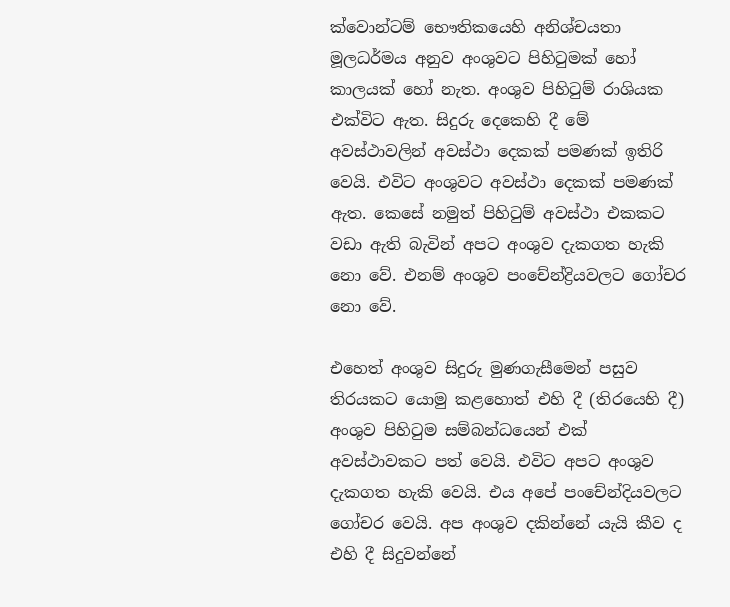ක්වොන්ටම් භෞතිකයෙහි අනිශ්චයතා මූලධර්මය අනුව අංශුවට පිහිටුමක් හෝ කාලයක් හෝ නැත. අංශුව පිහිටුම් රාශියක එක්විට ඇත. සිදුරු දෙකෙහි දී මේ අවස්ථාවලින් අවස්ථා දෙකක් පමණක් ඉතිරි වෙයි. එවිට අංශුවට අවස්ථා දෙකක් පමණක් ඇත. කෙසේ නමුත් පිහිටුම් අවස්ථා එකකට වඩා ඇති බැවින් අපට අංශුව දැකගත හැකි නො වේ. එනම් අංශුව පංචේන්ද්‍රියවලට ගෝචර නො වේ.

එහෙත් අංශුව සිදුරු මුණගැසීමෙන් පසුව තිරයකට යොමු කළහොත් එහි දී (තිරයෙහි දී) අංශුව පිහිටුම සම්බන්ධයෙන් එක් අවස්ථාවකට පත් වෙයි. එවිට අපට අංශුව දැකගත හැකි වෙයි. එය අපේ පංචේන්දියවලට ගෝචර වෙයි. අප අංශුව දකින්නේ යැයි කීව ද එහි දී සිදුවන්නේ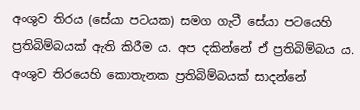අංශුව තිරය (සේයා පටයක) සමග ගැටී සේයා පටයෙහි ප්‍රතිබිම්බයක් ඇති කිරීම ය. අප දකින්නේ ඒ ප්‍රතිබිම්බය ය. අංශුව තිරයෙහි කොතැනක ප්‍රතිබිම්බයක් සාදන්නේ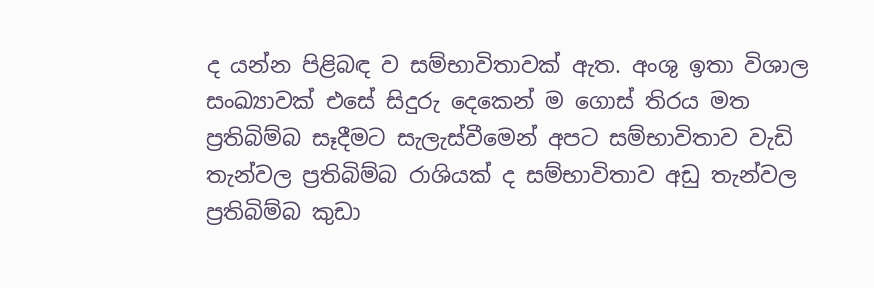ද යන්න පිළිබඳ ව සම්භාවිතාවක් ඇත. අංශු ඉතා විශාල සංඛ්‍යාවක් එසේ සිදුරු දෙකෙන් ම ගොස් තිරය මත ප්‍රතිබිම්බ සෑදීමට සැලැස්වීමෙන් අපට සම්භාවිතාව වැඩි තැන්වල ප්‍රතිබිම්බ රාශියක් ද සම්භාවිතාව අඩු තැන්වල ප්‍රතිබිම්බ කුඩා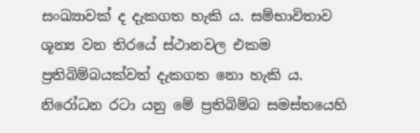සංඛ්‍යාවක් ද දැකගත හැකි ය. සම්භාවිතාව ශූන්‍ය වන තිරයේ ස්ථානවල එකම ප්‍රතිබිම්බයක්වත් දැකගත නො හැකි ය. නිරෝධන රටා යනු මේ ප්‍රතිබිම්බ සමස්තයෙහි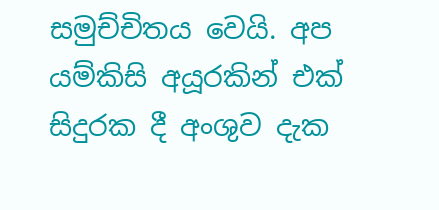සමුච්චිතය වෙයි. අප යම්කිසි අයූරකින් එක් සිදුරක දී අංශුව දැක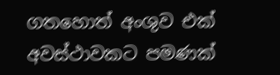ගතහොත් අංශුව එක් අවස්ථාවකට පමණක්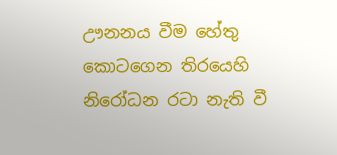ඌනනය වීම හේතු කොටගෙන තිරයෙහි නිරෝධන රටා නැති වී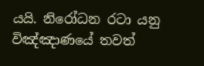යයි. නිරෝධන රටා යනු විඤ්ඤාණයේ තවත්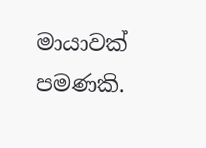මායාවක් පමණකි.